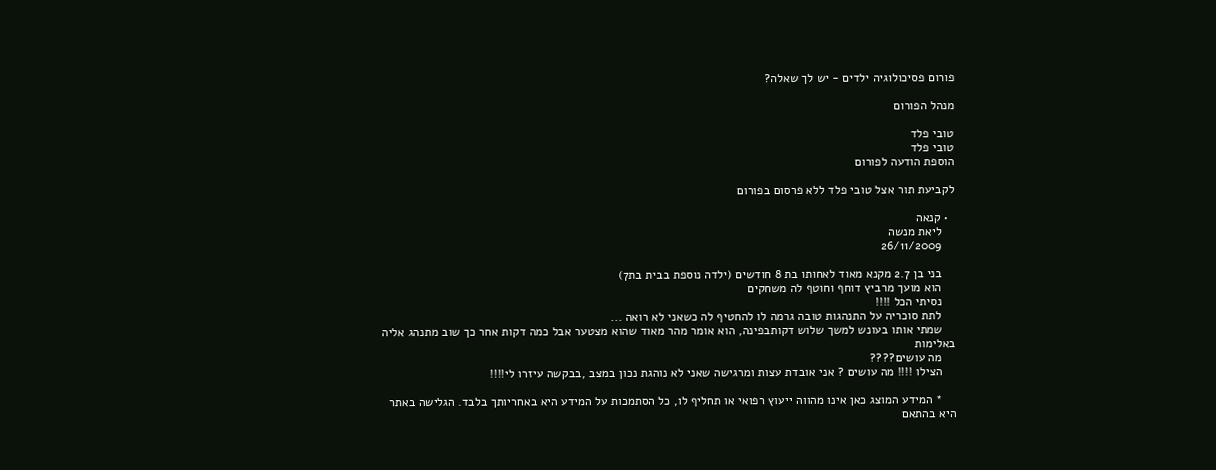פורום פסיכולוגיה ילדים - יש לך שאלה?

מנהל הפורום

טובי פלד
טובי פלד
הוספת הודעה לפורום

לקביעת תור אצל טובי פלד ללא פרסום בפורום

  • קנאה
    ליאת מנשה
    26/11/2009

    בני בן 2.7 מקנא מאוד לאחותו בת 8 חודשים (ילדה נוספת בבית בת7)
    הוא מועך מרביץ דוחף וחוטף לה משחקים
    נסיתי הכל !!!!
    לתת סוכריה על התנהגות טובה גרמה לו להחטיף לה כשאני לא רואה ...
    שמתי אותו בעונש למשך שלוש דקותבפינה, הוא אומר מהר מאוד שהוא מצטער אבל כמה דקות אחר כך שוב מתנהג אליה באלימות
    מה עושים????
    הצילו !!!! מה עושים ? אני אובדת עצות ומרגישה שאני לא נוהגת נכון במצב ,בבקשה עיזרו לי!!!!

    * המידע המוצג כאן אינו מהווה ייעוץ רפואי או תחליף לו, כל הסתמכות על המידע היא באחריותך בלבד. הגלישה באתר היא בהתאם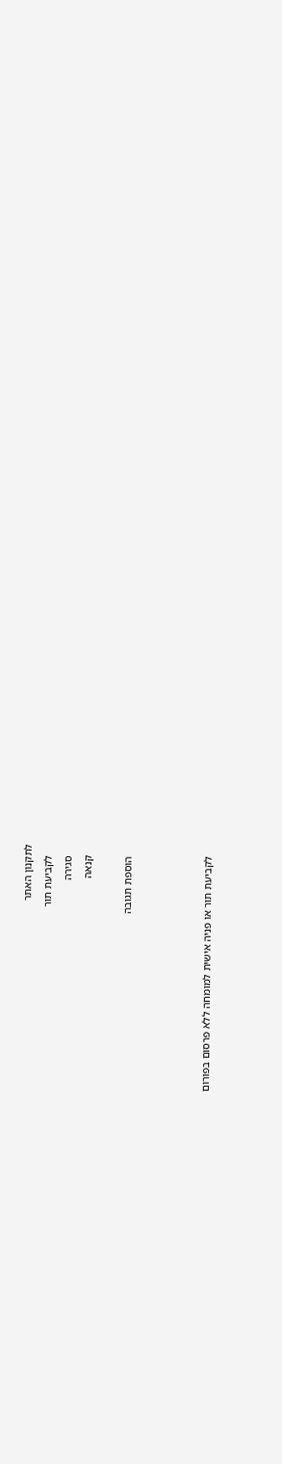לתקנון האתר
    לקביעת תור
    סגירה
    קנאה

    הוספת תגובה



    לקביעת תור או פניה אישית למומחה ללא פרסום בפורום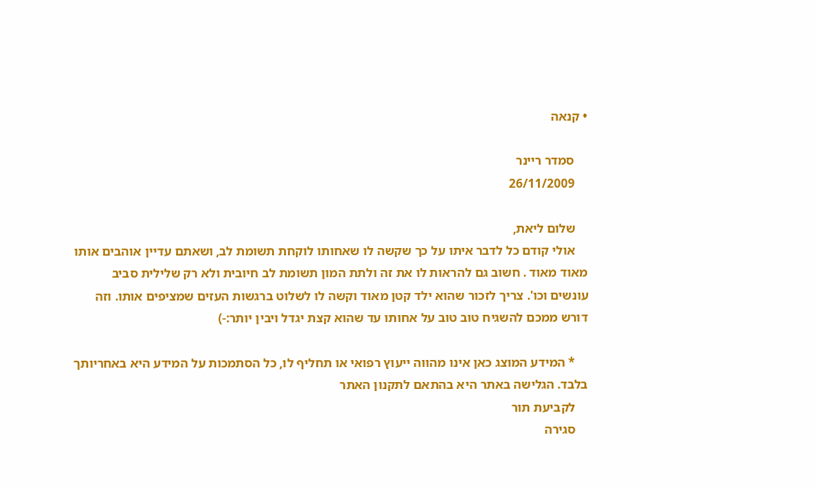• קנאה

    סמדר ריינר
    26/11/2009

    שלום ליאת,
    אולי קודם כל לדבר איתו על כך שקשה לו שאחותו לוקחת תשומת לב, ושאתם עדיין אוהבים אותו מאוד מאוד . חשוב גם להראות לו את זה ולתת המון תשומת לב חיובית ולא רק שלילית סביב עונשים וכו'. צריך לזכור שהוא ילד קטן מאוד וקשה לו לשלוט ברגשות העזים שמציפים אותו. וזה דורש ממכם להשגיח טוב טוב על אחותו עד שהוא קצת יגדל ויבין יותר:-)

    * המידע המוצג כאן אינו מהווה ייעוץ רפואי או תחליף לו, כל הסתמכות על המידע היא באחריותך בלבד. הגלישה באתר היא בהתאם לתקנון האתר
    לקביעת תור
    סגירה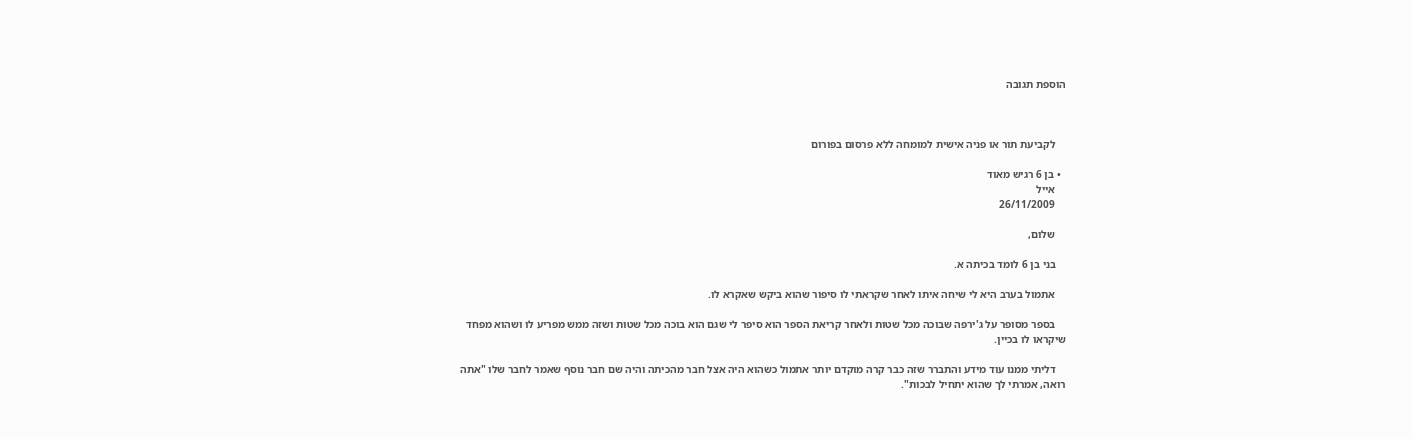הוספת תגובה



    לקביעת תור או פניה אישית למומחה ללא פרסום בפורום

  • בן 6 רגיש מאוד
    אייל
    26/11/2009

    שלום,

    בני בן 6 לומד בכיתה א.

    אתמול בערב היא לי שיחה איתו לאחר שקראתי לו סיפור שהוא ביקש שאקרא לו.

    בספר מסופר על ג'ירפה שבוכה מכל שטות ולאחר קריאת הספר הוא סיפר לי שגם הוא בוכה מכל שטות ושזה ממש מפריע לו ושהוא מפחד שיקראו לו בכיין.

    דליתי ממנו עוד מידע והתברר שזה כבר קרה מוקדם יותר אתמול כשהוא היה אצל חבר מהכיתה והיה שם חבר נוסף שאמר לחבר שלו "אתה רואה, אמרתי לך שהוא יתחיל לבכות".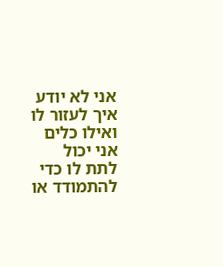אני לא יודע איך לעזור לו ואילו כלים אני יכול לתת לו כדי להתמודד או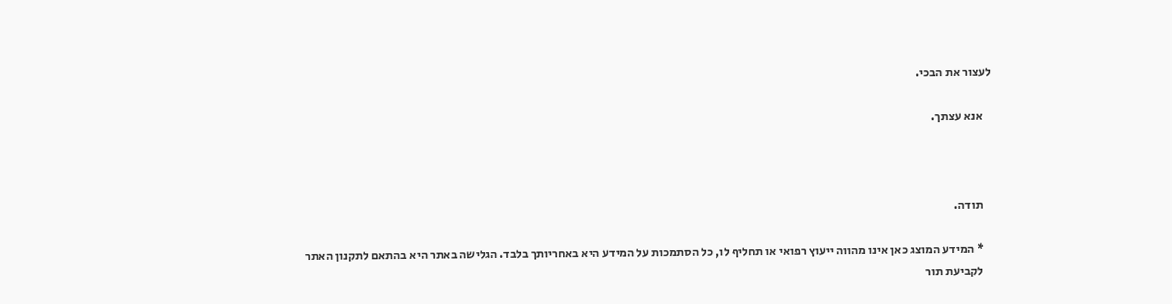לעצור את הבכי.

    אנא עצתך.



    תודה.

    * המידע המוצג כאן אינו מהווה ייעוץ רפואי או תחליף לו, כל הסתמכות על המידע היא באחריותך בלבד. הגלישה באתר היא בהתאם לתקנון האתר
    לקביעת תור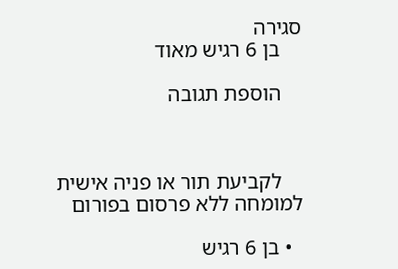סגירה
    בן 6 רגיש מאוד

    הוספת תגובה



    לקביעת תור או פניה אישית למומחה ללא פרסום בפורום

  • בן 6 רגיש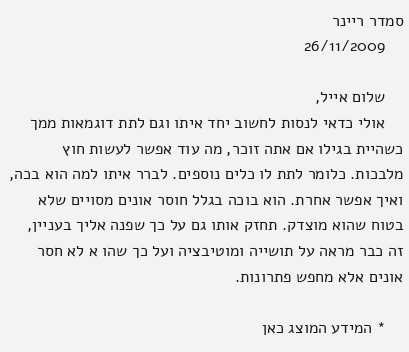סמדר ריינר
    26/11/2009

    שלום אייל,
    אולי כדאי לנסות לחשוב יחד איתו וגם לתת דוגמאות ממך כשהיית בגילו אם אתה זוכר, מה עוד אפשר לעשות חוץ מלבכות. כלומר לתת לו כלים נוספים. לברר איתו למה הוא בכה, ואיך אפשר אחרת. הוא בוכה בגלל חוסר אונים מסויים שלא בטוח שהוא מוצדק. תחזק אותו גם על כך שפנה אליך בעניין, זה כבר מראה על תושייה ומוטיבציה ועל כך שהו א לא חסר אונים אלא מחפש פתרונות.

    * המידע המוצג כאן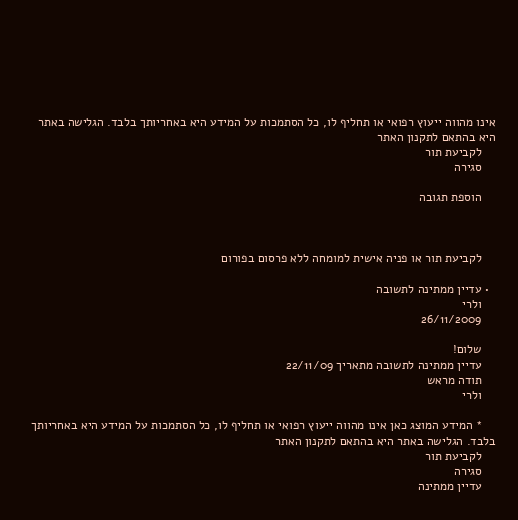אינו מהווה ייעוץ רפואי או תחליף לו, כל הסתמכות על המידע היא באחריותך בלבד. הגלישה באתר היא בהתאם לתקנון האתר
    לקביעת תור
    סגירה

    הוספת תגובה



    לקביעת תור או פניה אישית למומחה ללא פרסום בפורום

  • עדיין ממתינה לתשובה
    ולרי
    26/11/2009

    שלום!
    עדיין ממתינה לתשובה מתאריך 22/11/09
    תודה מראש
    ולרי

    * המידע המוצג כאן אינו מהווה ייעוץ רפואי או תחליף לו, כל הסתמכות על המידע היא באחריותך בלבד. הגלישה באתר היא בהתאם לתקנון האתר
    לקביעת תור
    סגירה
    עדיין ממתינה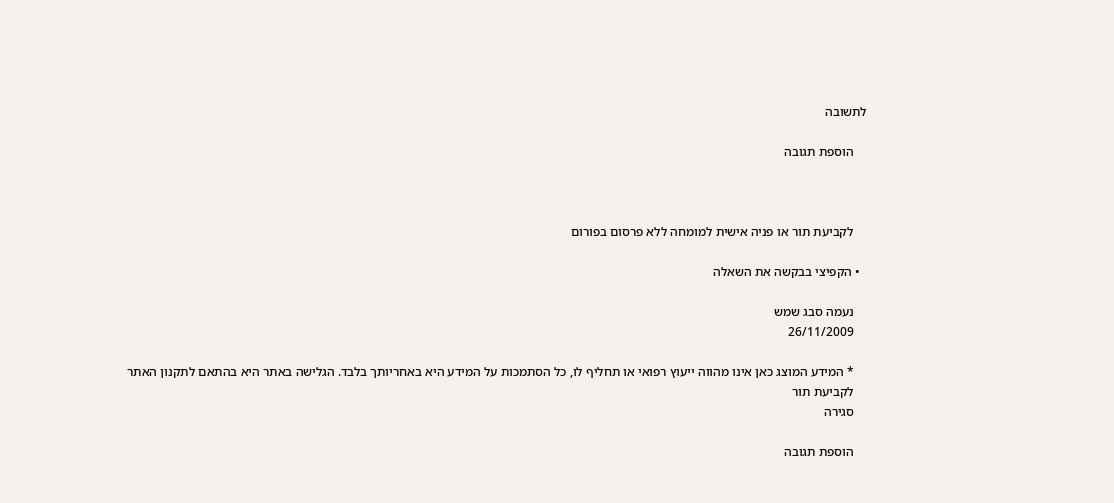לתשובה

    הוספת תגובה



    לקביעת תור או פניה אישית למומחה ללא פרסום בפורום

  • הקפיצי בבקשה את השאלה

    נעמה סבג שמש
    26/11/2009

    * המידע המוצג כאן אינו מהווה ייעוץ רפואי או תחליף לו, כל הסתמכות על המידע היא באחריותך בלבד. הגלישה באתר היא בהתאם לתקנון האתר
    לקביעת תור
    סגירה

    הוספת תגובה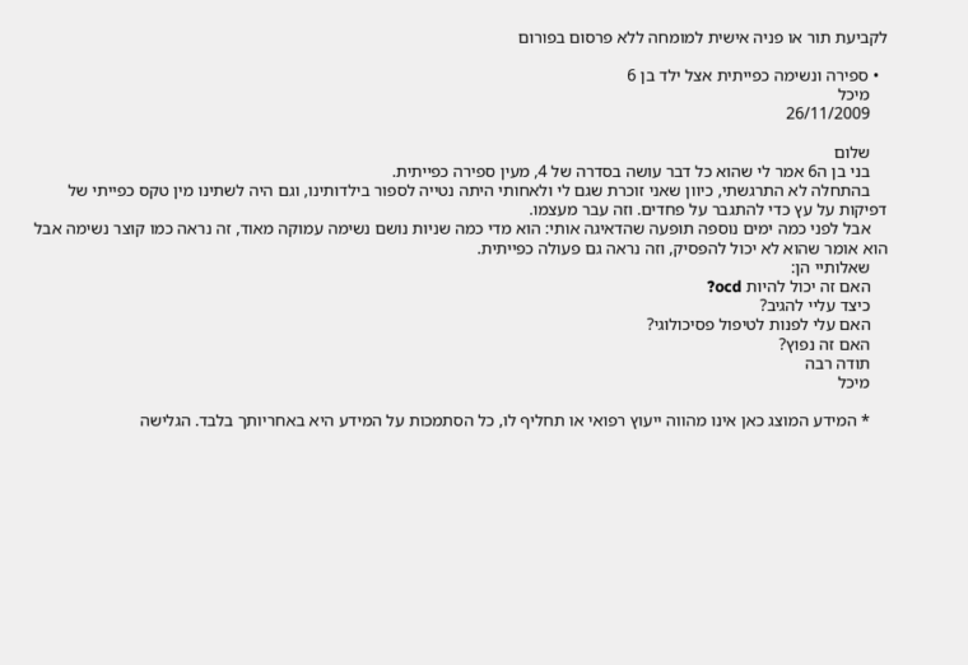לקביעת תור או פניה אישית למומחה ללא פרסום בפורום

  • ספירה ונשימה כפייתית אצל ילד בן 6
    מיכל
    26/11/2009

    שלום
    בני בן ה6 אמר לי שהוא כל דבר עושה בסדרה של 4, מעין ספירה כפייתית.
    בהתחלה לא התרגשתי, כיוון שאני זוכרת שגם לי ולאחותי היתה נטייה לספור בילדותינו, וגם היה לשתינו מין טקס כפייתי של דפיקות על עץ כדי להתגבר על פחדים. וזה עבר מעצמו.
    אבל לפני כמה ימים נוספה תופעה שהדאיגה אותי: הוא מדי כמה שניות נושם נשימה עמוקה מאוד, זה נראה כמו קוצר נשימה אבל הוא אומר שהוא לא יכול להפסיק, וזה נראה גם פעולה כפייתית.
    שאלותיי הן:
    האם זה יכול להיות ocd?
    כיצד עליי להגיב?
    האם עלי לפנות לטיפול פסיכולוגי?
    האם זה נפוץ?
    תודה רבה
    מיכל

    * המידע המוצג כאן אינו מהווה ייעוץ רפואי או תחליף לו, כל הסתמכות על המידע היא באחריותך בלבד. הגלישה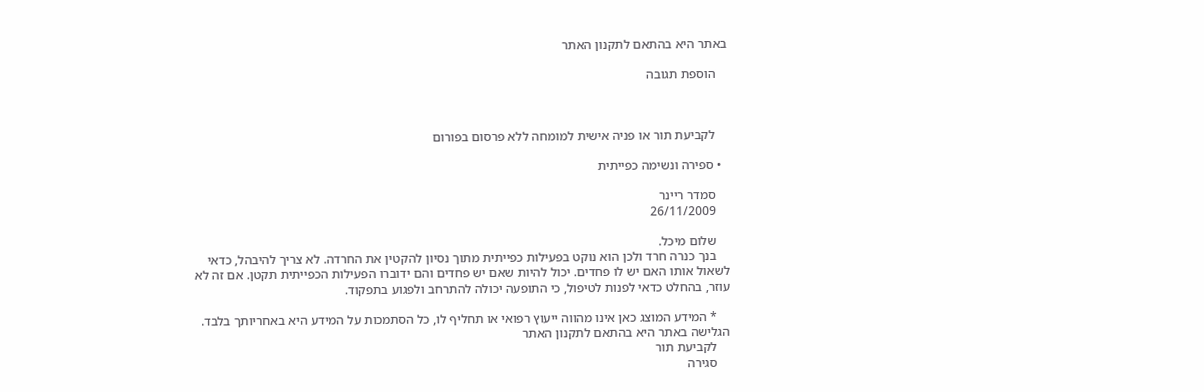באתר היא בהתאם לתקנון האתר

    הוספת תגובה



    לקביעת תור או פניה אישית למומחה ללא פרסום בפורום

  • ספירה ונשימה כפייתית

    סמדר ריינר
    26/11/2009

    שלום מיכל.
    בנך כנרה חרד ולכן הוא נוקט בפעילות כפייתית מתוך נסיון להקטין את החרדה. לא צריך להיבהל, כדאי לשאול אותו האם יש לו פחדים. יכול להיות שאם יש פחדים והם ידוברו הפעילות הכפייתית תקטן. אם זה לא עוזר, בהחלט כדאי לפנות לטיפול, כי התופעה יכולה להתרחב ולפגוע בתפקוד.

    * המידע המוצג כאן אינו מהווה ייעוץ רפואי או תחליף לו, כל הסתמכות על המידע היא באחריותך בלבד. הגלישה באתר היא בהתאם לתקנון האתר
    לקביעת תור
    סגירה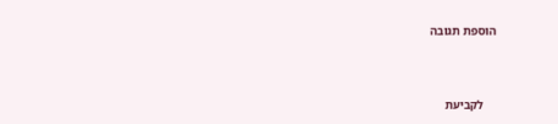הוספת תגובה



    לקביעת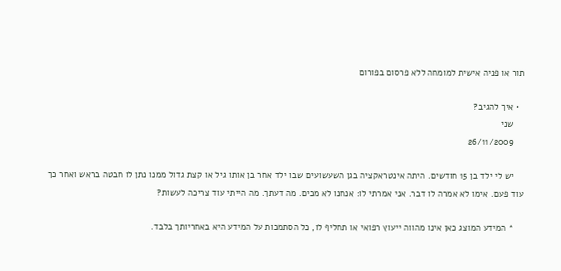תור או פניה אישית למומחה ללא פרסום בפורום

  • איך להגיב?
    שני
    26/11/2009

    יש לי ילד בן 15 חודשים. היתה אינטראקציה בגן השעשועים שבו ילד אחר בן אותו גיל או קצת גדול ממנו נתן לו חבטה בראש ואחר כך עוד פעם. אימו לא אמרה לו דבר. אני אמרתי לו: אנחנו לא מכים. מה דעתך. מה הייתי עוד צריכה לעשות?

    * המידע המוצג כאן אינו מהווה ייעוץ רפואי או תחליף לו, כל הסתמכות על המידע היא באחריותך בלבד.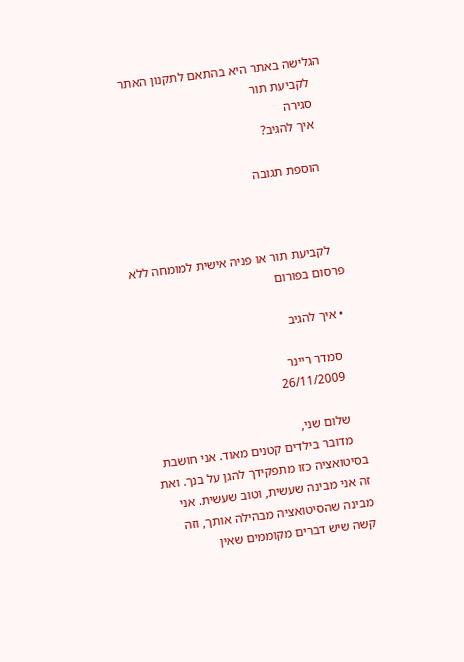הגלישה באתר היא בהתאם לתקנון האתר
    לקביעת תור
    סגירה
    איך להגיב?

    הוספת תגובה



    לקביעת תור או פניה אישית למומחה ללא פרסום בפורום

  • איך להגיב

    סמדר ריינר
    26/11/2009

    שלום שני,
    מדובר בילדים קטנים מאוד. אני חושבת בסיטואציה כזו מתפקידך להגן על בנך. ואת זה אני מבינה שעשית, וטוב שעשית. אני מבינה שהסיטואציה מבהילה אותך, וזה קשה שיש דברים מקוממים שאין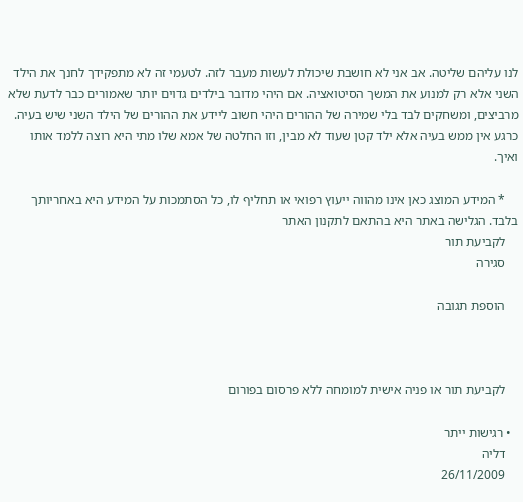לנו עליהם שליטה. אב אני לא חושבת שיכולת לעשות מעבר לזה. לטעמי זה לא מתפקידך לחנך את הילד השני אלא רק למנוע את המשך הסיטואציה. אם היהי מדובר בילדים גדוים יותר שאמורים כבר לדעת שלא מרביצים, ומשחקים לבד בלי שמירה של ההורים היהי חשוב ליידע את ההורים של הילד השני שיש בעיה. כרגע אין ממש בעיה אלא ילד קטן שעוד לא מבין, וזו החלטה של אמא שלו מתי היא רוצה ללמד אותו ואיך.

    * המידע המוצג כאן אינו מהווה ייעוץ רפואי או תחליף לו, כל הסתמכות על המידע היא באחריותך בלבד. הגלישה באתר היא בהתאם לתקנון האתר
    לקביעת תור
    סגירה

    הוספת תגובה



    לקביעת תור או פניה אישית למומחה ללא פרסום בפורום

  • רגישות ייתר
    דליה
    26/11/2009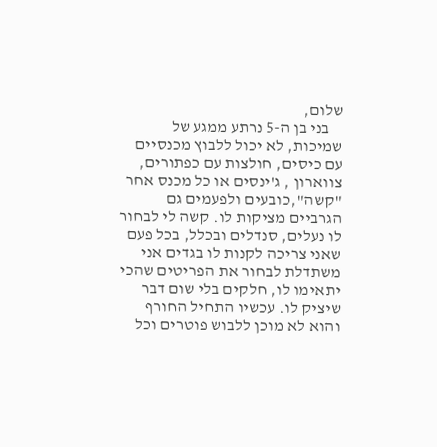שלום,
    בני בן ה-5 נרתע ממגע של שמיכות, לא יכול ללבוץ מכנסיים עם כיסים, חולצות עם כפתורים, צווארון , ג'ינסים או כל מכנס אחר "קשה",כובעים ולפעמים גם הגרביים מציקות לו. קשה לי לבחור לו נעלים, סנדלים ובכלל, בכל פעם שאני צריכה לקנות לו בגדים אני משתדלת לבחור את הפריטים שהכי יתאימו לו, חלקים בלי שום דבר שיציק לו. עכשיו התחיל החורף והוא לא מוכן ללבוש פוטרים וכל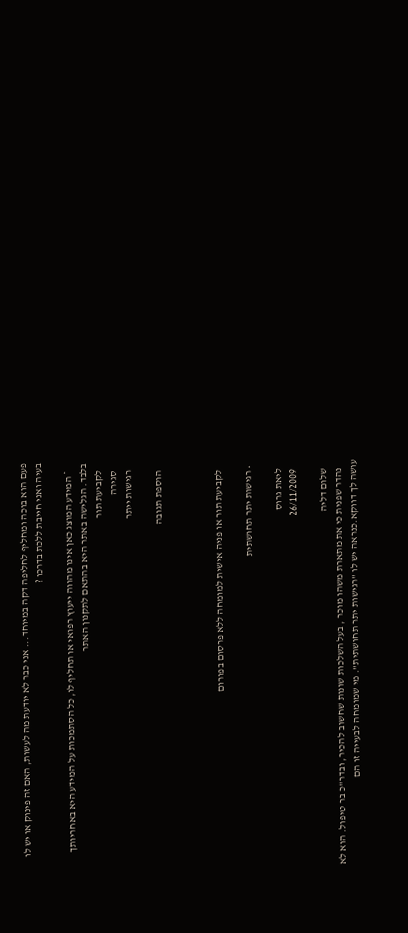פעם הוא בוכה ומחליף לחליפה דקה במיוחד... אני כבר לא יודעת מה לעשות, האם זה פינוק או יש לו בעיה ואני חייבת ללכת בדרכו ?

    * המידע המוצג כאן אינו מהווה ייעוץ רפואי או תחליף לו, כל הסתמכות על המידע היא באחריותך בלבד. הגלישה באתר היא בהתאם לתקנון האתר
    לקביעת תור
    סגירה
    רגישות ייתר

    הוספת תגובה



    לקביעת תור או פניה אישית למומחה ללא פרסום בפורום

  • רגישות יתר תחושתית

    ליאת גרוס
    26/11/2009

    שלום דליה
    נהדר שפנית כי את מתארת משהו מוכר , בעל השלכות שונות שחשוב להכיר, ובדר"כ בר טיפול. הוא לא עושה לך דווקא.כנראה יש לו "רגישות יתר תחושתית". מי שמומחה לבעייה זו הם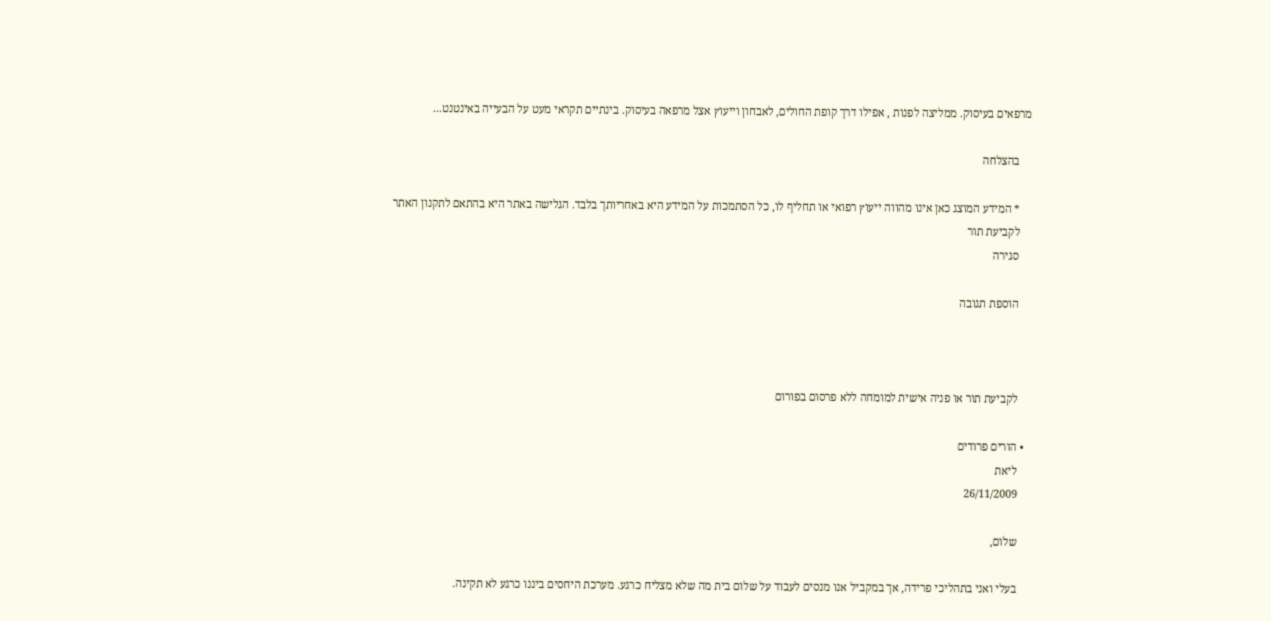מרפאים בעיסוק. ממליצה לפנות , אפילו דרך קופת החולים, לאבחון וייעוץ אצל מרפאה בעיסוק. בינתיים תקראי מעט על הבעייה באינטנט...

    בהצלחה

    * המידע המוצג כאן אינו מהווה ייעוץ רפואי או תחליף לו, כל הסתמכות על המידע היא באחריותך בלבד. הגלישה באתר היא בהתאם לתקנון האתר
    לקביעת תור
    סגירה

    הוספת תגובה



    לקביעת תור או פניה אישית למומחה ללא פרסום בפורום

  • הורים פרודים
    ליאת
    26/11/2009

    שלום,

    בעלי ואני בתהליכי פרידה, אך במקביל אנו מנסים לעבוד על שלום בית מה שלא מצליח כרגע. מערכת היחסים ביננו כרגע לא תקינה.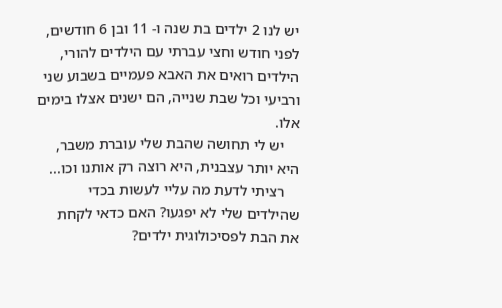יש לנו 2 ילדים בת שנה ו- 11 ובן 6 חודשים, לפני חודש וחצי עברתי עם הילדים להורי, הילדים רואים את האבא פעמיים בשבוע שני ורביעי וכל שבת שנייה, הם ישנים אצלו בימים אלו.
    יש לי תחושה שהבת שלי עוברת משבר, היא יותר עצבנית, היא רוצה רק אותנו וכו...
    רציתי לדעת מה עליי לעשות בכדי שהילדים שלי לא יפגעו? האם כדאי לקחת את הבת לפסיכולוגית ילדים?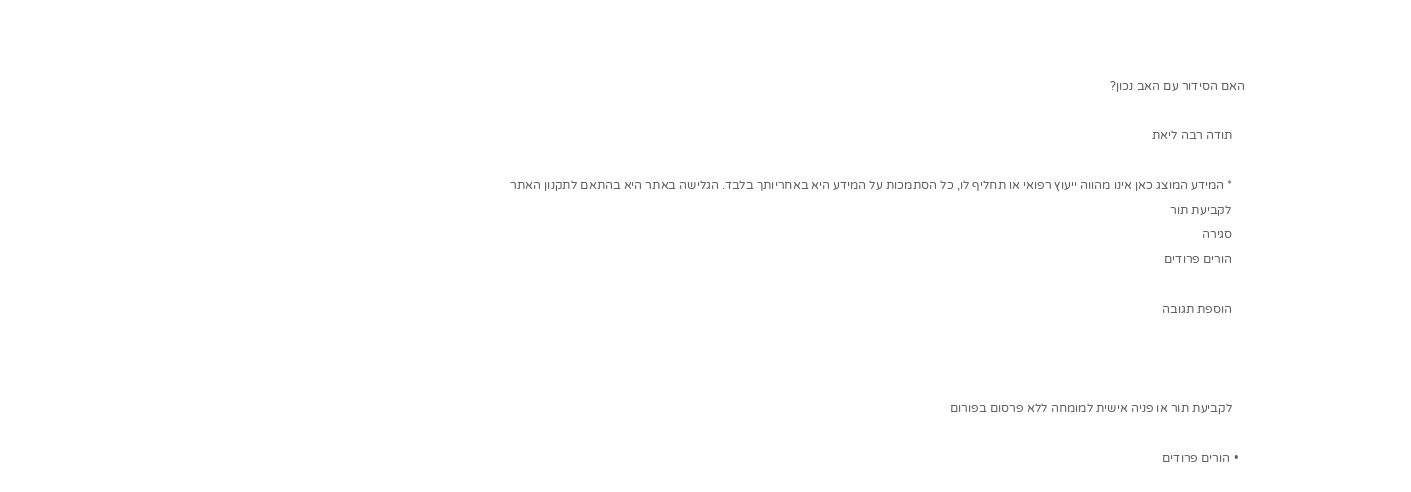האם הסידור עם האב נכון?

    תודה רבה ליאת

    * המידע המוצג כאן אינו מהווה ייעוץ רפואי או תחליף לו, כל הסתמכות על המידע היא באחריותך בלבד. הגלישה באתר היא בהתאם לתקנון האתר
    לקביעת תור
    סגירה
    הורים פרודים

    הוספת תגובה



    לקביעת תור או פניה אישית למומחה ללא פרסום בפורום

  • הורים פרודים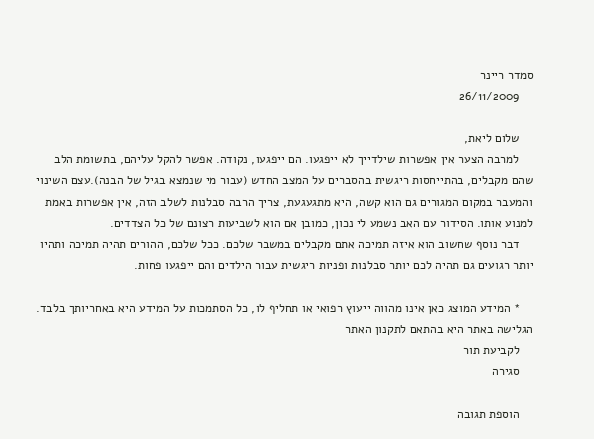סמדר ריינר
    26/11/2009

    שלום ליאת,
    למרבה הצער אין אפשרות שילדייך לא ייפגעו. הם ייפגעו, נקודה. אפשר להקל עליהם, בתשומת הלב שהם מקבלים, בהתייחסות ריגשית בהסברים על המצב החדש (עבור מי שנמצא בגיל של הבנה).עצם השינוי והמעבר במקום המגורים גם הוא קשה, היא מתגעגעת, צריך הרבה סבלנות לשלב הזה, אין אפשרות באמת למנוע אותו. הסידור עם האב נשמע לי נכון, כמובן אם הוא לשביעות רצונם של כל הצדדים.
    דבר נוסף שחשוב הוא איזה תמיכה אתם מקבלים במשבר שלכם. ככל שלכם, ההורים תהיה תמיכה ותהיו יותר רגועים גם תהיה לכם יותר סבלנות ופניות ריגשית עבור הילדים והם ייפגעו פחות.

    * המידע המוצג כאן אינו מהווה ייעוץ רפואי או תחליף לו, כל הסתמכות על המידע היא באחריותך בלבד. הגלישה באתר היא בהתאם לתקנון האתר
    לקביעת תור
    סגירה

    הוספת תגובה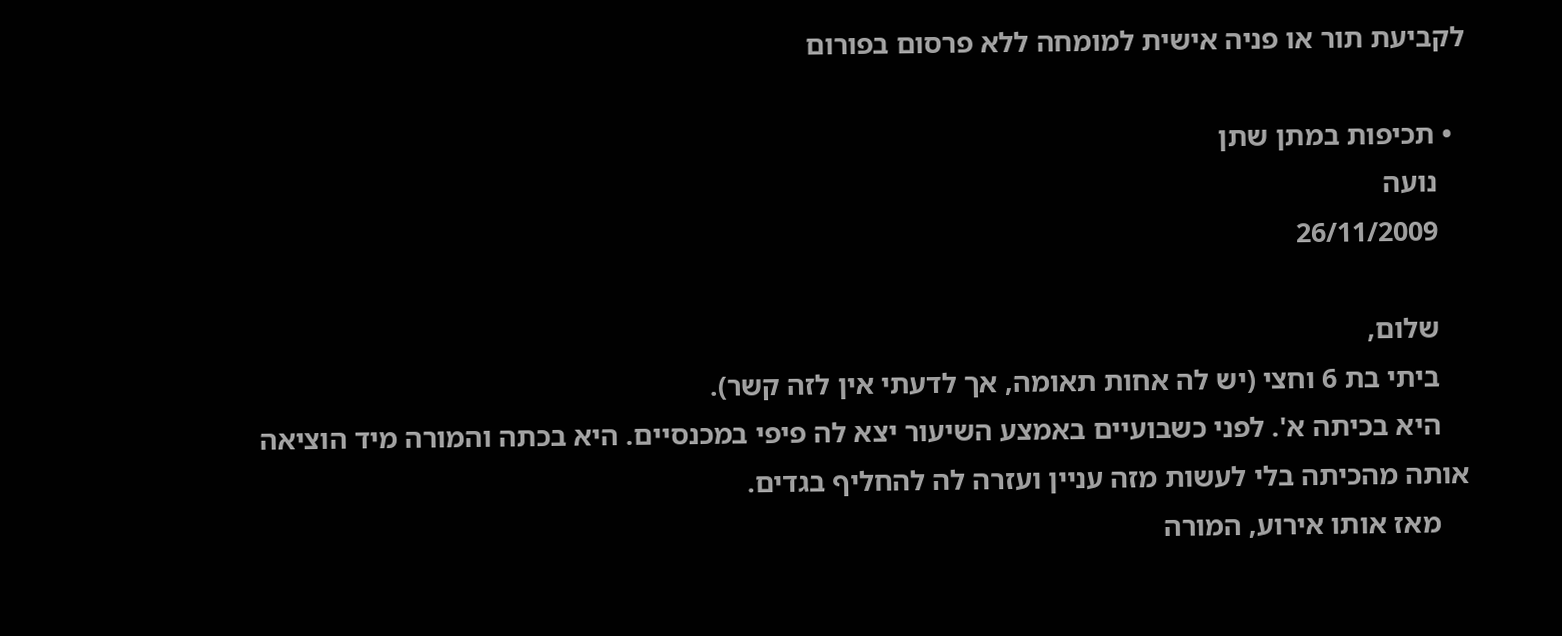לקביעת תור או פניה אישית למומחה ללא פרסום בפורום

  • תכיפות במתן שתן
    נועה
    26/11/2009

    שלום,
    ביתי בת 6 וחצי (יש לה אחות תאומה, אך לדעתי אין לזה קשר).
    היא בכיתה א'. לפני כשבועיים באמצע השיעור יצא לה פיפי במכנסיים. היא בכתה והמורה מיד הוציאה אותה מהכיתה בלי לעשות מזה עניין ועזרה לה להחליף בגדים.
    מאז אותו אירוע, המורה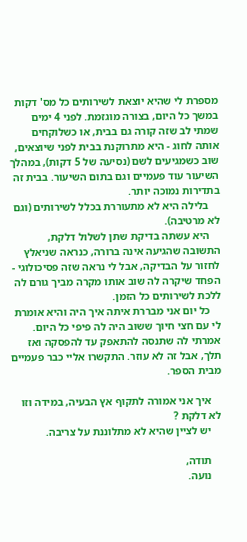מספרת לי שהיא יוצאת לשירותים כל מס' דקות במשך כל היום, בצורה מוגזמת. לפני 4 ימים שמתי לב שזה קורה גם בבית, או כשלוקחים אותה לחוג - היא מתרוקנת בבית לפני שיוצאים, שוב כשמגיעים לשם (נסיעה של 5 דקות), במהלך השיעור עוד פעמיים וגם בתום השיעור. בבית זה בתדירות נמוכה יותר.
    בלילה היא לא מתעוררת בכלל לשירותים (וגם לא מרטיבה).
    היא עשתה בדיקת שתן לשלול דלקת, התשובה שהגיעה אינה ברורה, כנראה שניאלץ לחזור על הבדיקה, אבל לי נראה שזה פסיכולוגי - הפחד שיקרה לה שוב אותו מקרה מביך גורם לה ללכת לשירותים כל הזמן.
    כל יום אני מבררת איתה איך היה והיא אומרת לי עם חצי חיוך ששוב היה לה פיפי כל היום. אמרתי לה שתנסה להתאפק עד להפסקה ואז תלך, אבל זה לא עוזר. התקשרו אליי כבר פעמיים מבית הספר.

    איך אני אמורה לתקוף אץ הבעיה, במידה וזו לא דלקת ?
    יש לציין שהיא לא מתלוננת על צריבה.

    תודה,
    נועה.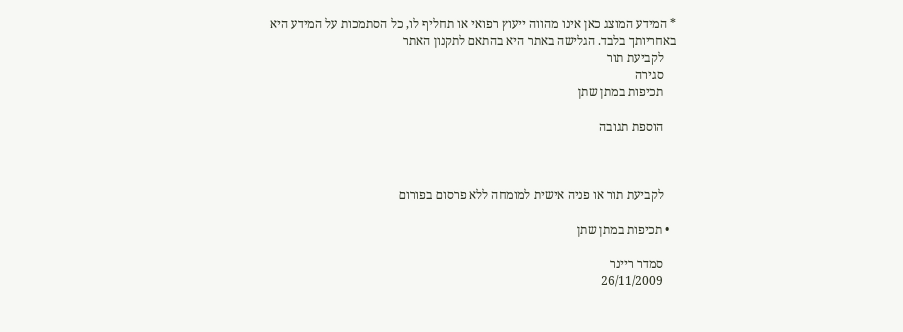* המידע המוצג כאן אינו מהווה ייעוץ רפואי או תחליף לו, כל הסתמכות על המידע היא באחריותך בלבד. הגלישה באתר היא בהתאם לתקנון האתר
    לקביעת תור
    סגירה
    תכיפות במתן שתן

    הוספת תגובה



    לקביעת תור או פניה אישית למומחה ללא פרסום בפורום

  • תכיפות במתן שתן

    סמדר ריינר
    26/11/2009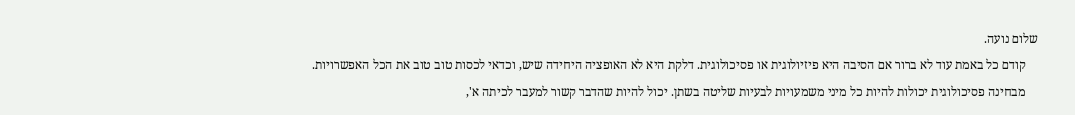שלום נועה.
    קודם כל באמת עוד לא ברור אם הסיבה היא פיזיולוגית או פסיכולוגית. דלקת היא לא האופציה היחידה שיש, וכדאי לכסות טוב טוב את הכל האפשרויות.
    מבחינה פסיכולוגית יכולות להיות כל מיני משמעויות לבעיות שליטה בשתן. יכול להיות שהדבר קשור למעבר לכיתה א',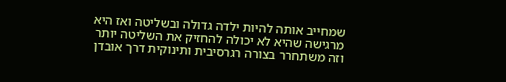שמחייב אותה להיות ילדה גדולה ובשליטה ואז היא מרגישה שהיא לא יכולה להחזיק את השליטה יותר וזה משתחרר בצורה רגרסיבית ותינוקית דרך אובדן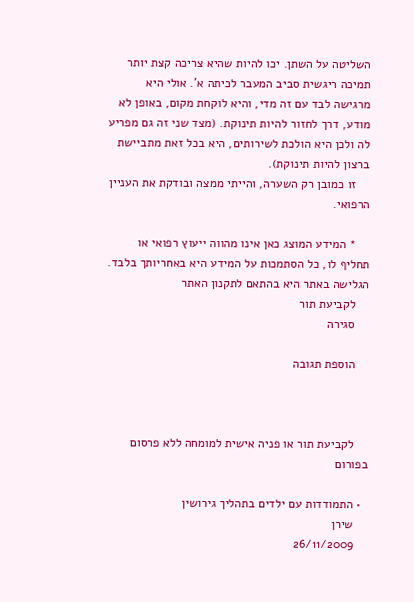השליטה על השתן. יכו להיות שהיא צריכה קצת יותר תמיכה ריגשית סביב המעבר לכיתה א'. אולי היא מרגישה לבד עם זה מדי, והיא לוקחת מקום, באופן לא מודע, דרך לחזור להיות תינוקת. (מצד שני זה גם מפריע לה ולכן היא הולכת לשירותים, היא בכל זאת מתביישת ברצון להיות תינוקת).
    זו כמובן רק השערה, והייתי ממצה ובודקת את העניין הרפואי.

    * המידע המוצג כאן אינו מהווה ייעוץ רפואי או תחליף לו, כל הסתמכות על המידע היא באחריותך בלבד. הגלישה באתר היא בהתאם לתקנון האתר
    לקביעת תור
    סגירה

    הוספת תגובה



    לקביעת תור או פניה אישית למומחה ללא פרסום בפורום

  • התמודדות עם ילדים בתהליך גירושין
    שירן
    26/11/2009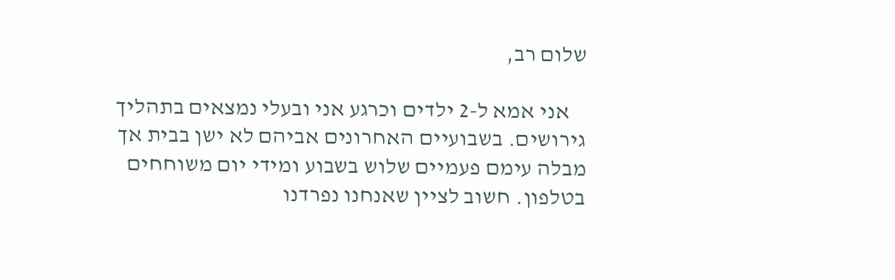שלום רב,

    אני אמא ל-2 ילדים וכרגע אני ובעלי נמצאים בתהליך גירושים. בשבועיים האחרונים אביהם לא ישן בבית אך מבלה עימם פעמיים שלוש בשבוע ומידי יום משוחחים בטלפון. חשוב לציין שאנחנו נפרדנו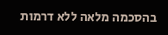בהסכמה מלאה ללא דרמות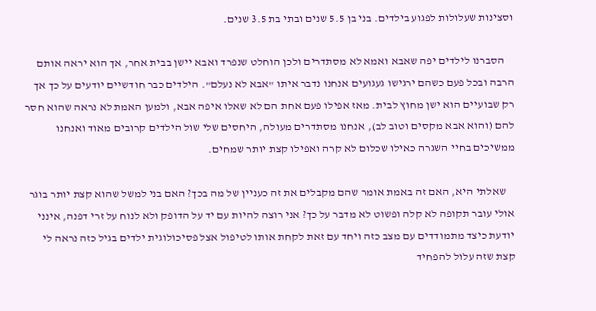וסצינות שעלולות לפגוע בילדים. בני בן 5.5 שנים ובתי בת 3.5 שנים.

    הסברנו לילדים יפה שאבא ואמא לא מסתדרים ולכן הוחלט שנפרד ואבא יישן בבית אחר, אך הוא יראה אותם הרבה ובכל פעם כשהם ירגישו געגועים אנחנו נדבר איתו "אבא לא נעלם". הילדים כבר חודשיים יודעים על כך אך רק שבועיים הוא ישן מחוץ לבית. מאז אפילו פעם אחת הם לא שאלו איפה אבא, ולמען האמת לא נראה שהוא חסר להם (והוא אבא מקסים וטוב לב), אנחנו מסתדרים מעולה, היחסים שלי שול הילדים קרובים מאוד ואנחנו ממשיכים בחיי השגרה כאילו שכלום לא קרה ואפילו קצת יותר שמחים.

    שאלתי היא, האם זה באמת אומר שהם מקבלים את זה כעניין של מה בכך? האם בני למשל שהוא קצת יותר בוגר אולי עובר תקופה לא קלה ופשוט לא מדבר על כך? אני רוצה להיות עם יד על הדופק ולא לנוח על זרי דפנה, אינני יודעת כיצד מתמודדים עם מצב כזה ויחד עם זאת לקחת אותו לטיפול אצל פסיכולוגית ילדים בגיל כזה נראה לי קצת שזה עלול להפחיד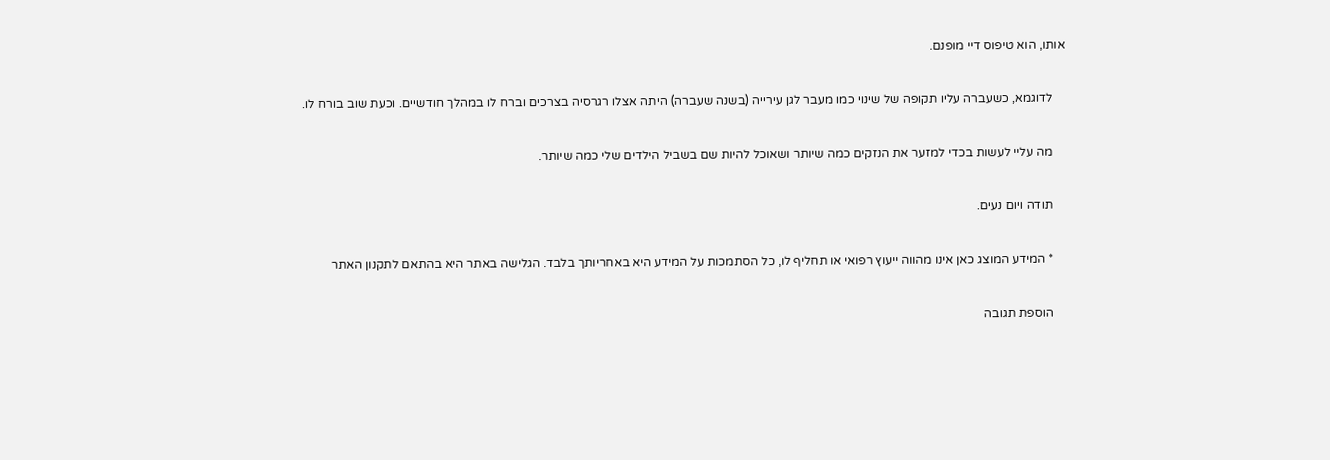אותו, הוא טיפוס דיי מופנם.

    לדוגמא, כשעברה עליו תקופה של שינוי כמו מעבר לגן עירייה (בשנה שעברה) היתה אצלו רגרסיה בצרכים וברח לו במהלך חודשיים. וכעת שוב בורח לו.

    מה עליי לעשות בכדי למזער את הנזקים כמה שיותר ושאוכל להיות שם בשביל הילדים שלי כמה שיותר.

    תודה ויום נעים.

    * המידע המוצג כאן אינו מהווה ייעוץ רפואי או תחליף לו, כל הסתמכות על המידע היא באחריותך בלבד. הגלישה באתר היא בהתאם לתקנון האתר

    הוספת תגובה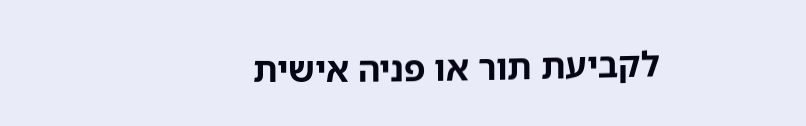לקביעת תור או פניה אישית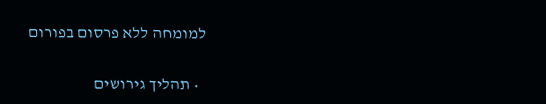למומחה ללא פרסום בפורום

  • תהליך גירושים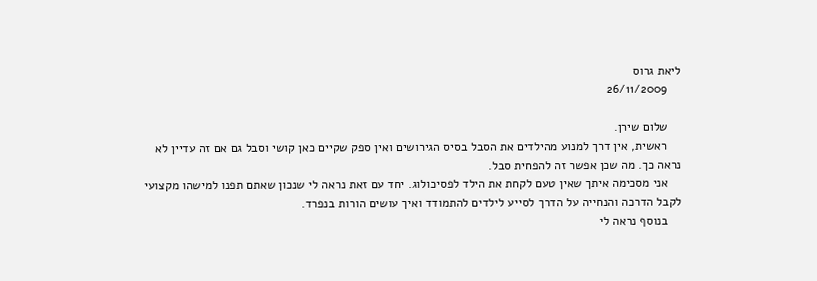ליאת גרוס
    26/11/2009

    שלום שירן.
    ראשית, אין דרך למנוע מהילדים את הסבל בסיס הגירושים ואין ספק שקיים כאן קושי וסבל גם אם זה עדיין לא נראה כך. מה שכן אפשר זה להפחית סבל.
    אני מסכימה איתך שאין טעם לקחת את הילד לפסיכולוג. יחד עם זאת נראה לי שנכון שאתם תפנו למישהו מקצועי לקבל הדרכה והנחייה על הדרך לסייע לילדים להתמודד ואיך עושים הורות בנפרד.
    בנוסף נראה לי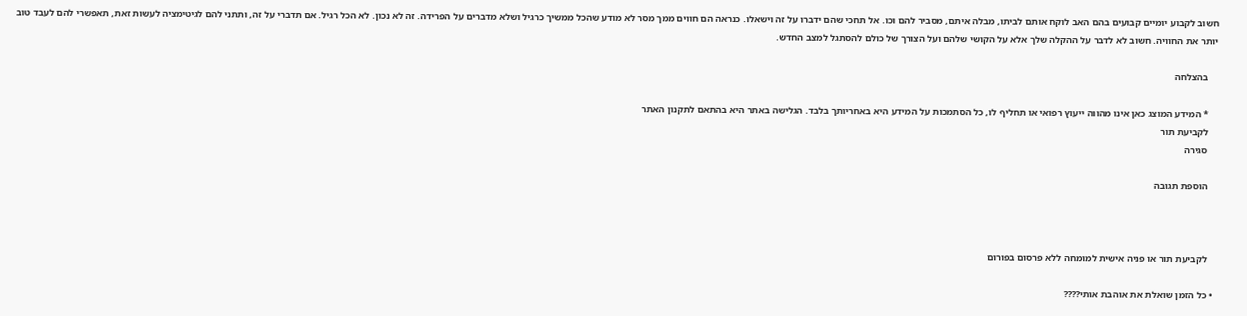חשוב לקבוע יומיים קבועים בהם האב לוקח אותם לביתו, מבלה איתם, מסביר להם וכו. אל תחכי שהם ידברו על זה וישאלו. כנראה הם חווים ממך מסר לא מודע שהכל ממשיך כרגיל ושלא מדברים על הפרידה. זה לא נכון. לא הכל רגיל. אם תדברי על זה, ותתני להם לגיטימציה לעשות זאת, תאפשרי להם לעבד טוב יותר את החוויה. חשוב לא לדבר על ההקלה שלך אלא על הקושי שלהם ועל הצורך של כולם להסתגל למצב החדש.

    בהצלחה

    * המידע המוצג כאן אינו מהווה ייעוץ רפואי או תחליף לו, כל הסתמכות על המידע היא באחריותך בלבד. הגלישה באתר היא בהתאם לתקנון האתר
    לקביעת תור
    סגירה

    הוספת תגובה



    לקביעת תור או פניה אישית למומחה ללא פרסום בפורום

  • כל הזמן שואלת את אוהבת אותי????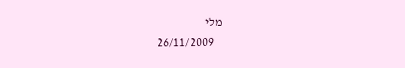מלי
    26/11/2009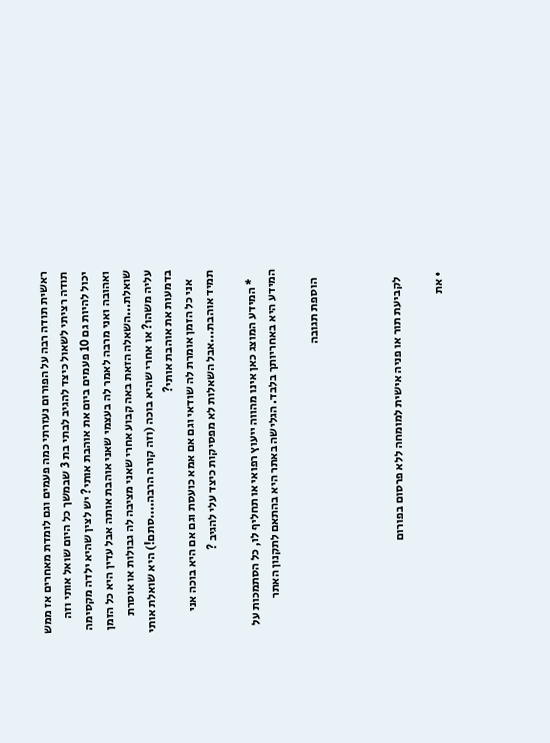ראשית תודה רבה על הפורום נעזרתי כמה פעמים וגם לומדת מאחרים אז ממש תודה רציתי לשאול כיצד להגיב לבתי בת 3 שבמשך כל היום שואל אותי וזה יכול להיות גם 10 פעמים ביום את אוהבת אותי? יש לצין שהיא ילדה מקסימה ואהובה ואני מרבה לאמר לה בעצמי שאני אוהבת אותה אבל עדין היא כל הזמן שואלת...השאלה הזאת באה קבוע אחרי שאני מציבה לה גבולות או אוסרת עליה משהו? או אחרי שהיא בוכה (וזה קורה הרבה....סתם!) היא שואלת אותי בדמעות את אוהבת אותי?
    אני כל הזמן אומרת לה שודאי וגם אם אמא כועסת וגם אם היא בוכה אני תמיד אוהבת...אבל השאלות לא מפסיקות כיצד עלי להגיב ?

    * המידע המוצג כאן אינו מהווה ייעוץ רפואי או תחליף לו, כל הסתמכות על המידע היא באחריותך בלבד. הגלישה באתר היא בהתאם לתקנון האתר

    הוספת תגובה



    לקביעת תור או פניה אישית למומחה ללא פרסום בפורום

  • את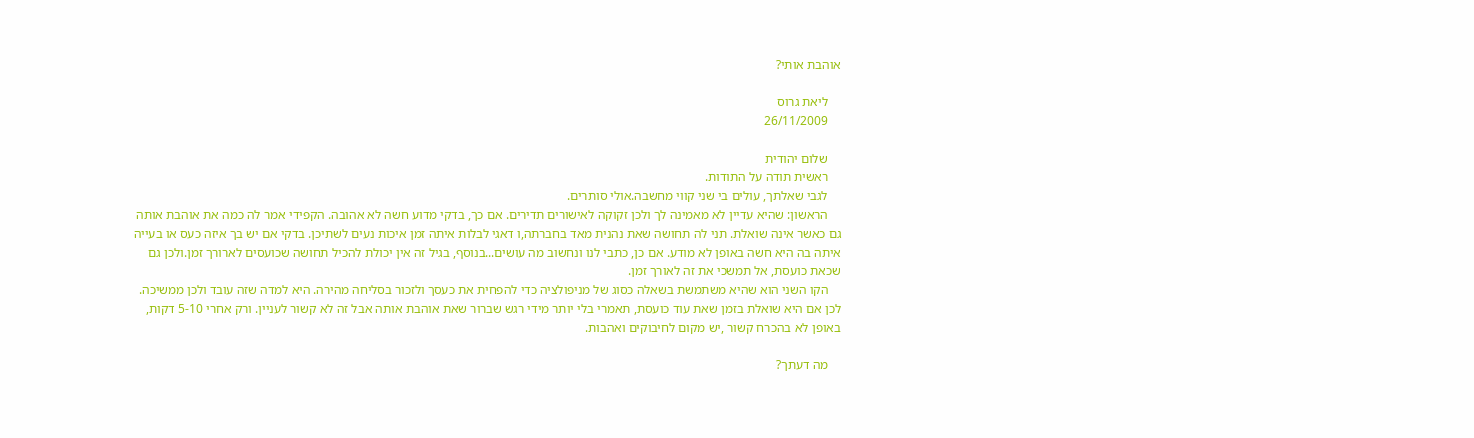אוהבת אותי?

    ליאת גרוס
    26/11/2009

    שלום יהודית
    ראשית תודה על התודות.
    לגבי שאלתך, עולים בי שני קווי מחשבה.אולי סותרים.
    הראשון: שהיא עדיין לא מאמינה לך ולכן זקוקה לאישורים תדירים. אם כך, בדקי מדוע חשה לא אהובה. הקפידי אמר לה כמה את אוהבת אותה גם כאשר אינה שואלת. תני לה תחושה שאת נהנית מאד בחברתה,ו דאגי לבלות איתה זמן איכות נעים לשתיכן. בדקי אם יש בך איזה כעס או בעייה איתה בה היא חשה באופן לא מודע. אם כן, כתבי לנו ונחשוב מה עושים...בנוסף, בגיל זה אין יכולת להכיל תחושה שכועסים לארורך זמן.ולכן גם שכאת כועסת, אל תמשכי את זה לאורך זמן.
    הקו השני הוא שהיא משתמשת בשאלה כסוג של מניפולציה כדי להפחית את כעסך ולזכור בסליחה מהירה. היא למדה שזה עובד ולכן ממשיכה. לכן אם היא שואלת בזמן שאת עוד כועסת, תאמרי בלי יותר מידי רגש שברור שאת אוהבת אותה אבל זה לא קשור לעניין. ורק אחרי 5-10 דקות, באופן לא בהכרח קשור ,יש מקום לחיבוקים ואהבות.

    מה דעתך?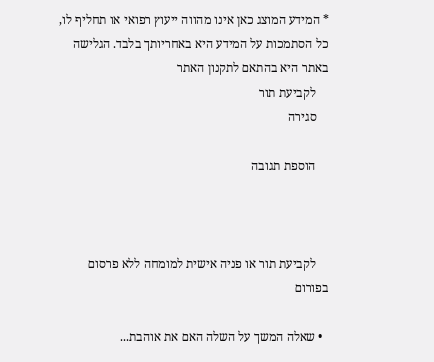* המידע המוצג כאן אינו מהווה ייעוץ רפואי או תחליף לו, כל הסתמכות על המידע היא באחריותך בלבד. הגלישה באתר היא בהתאם לתקנון האתר
    לקביעת תור
    סגירה

    הוספת תגובה



    לקביעת תור או פניה אישית למומחה ללא פרסום בפורום

  • שאלה המשך על השלה האם את אוהבת...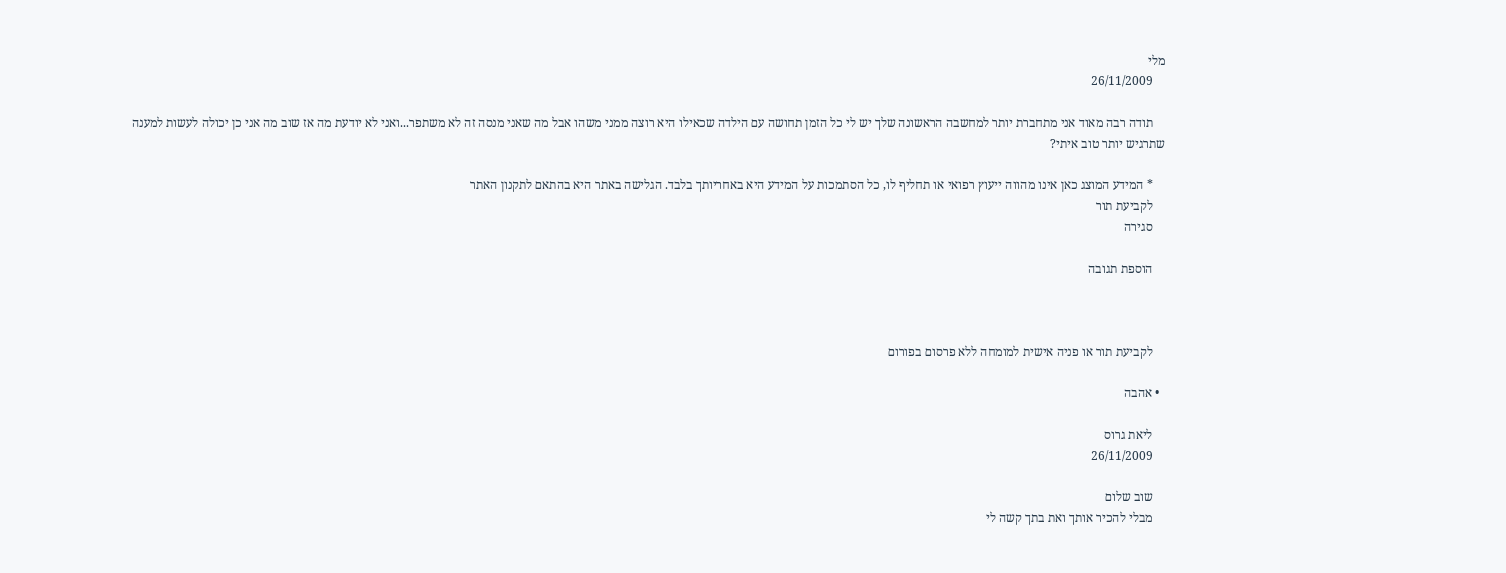מלי
    26/11/2009

    תודה רבה מאוד אני מתחברת יותר למחשבה הראשונה שלך יש לי כל הזמן תחושה עם הילדה שכאילו היא רוצה ממני משהו אבל מה שאני מנסה זה לא משתפר...ואני לא יודעת מה אז שוב מה אני כן יכולה לעשות למענה שתרגיש יותר טוב איתי?

    * המידע המוצג כאן אינו מהווה ייעוץ רפואי או תחליף לו, כל הסתמכות על המידע היא באחריותך בלבד. הגלישה באתר היא בהתאם לתקנון האתר
    לקביעת תור
    סגירה

    הוספת תגובה



    לקביעת תור או פניה אישית למומחה ללא פרסום בפורום

  • אהבה

    ליאת גרוס
    26/11/2009

    שוב שלום
    מבלי להכיר אותך ואת בתך קשה לי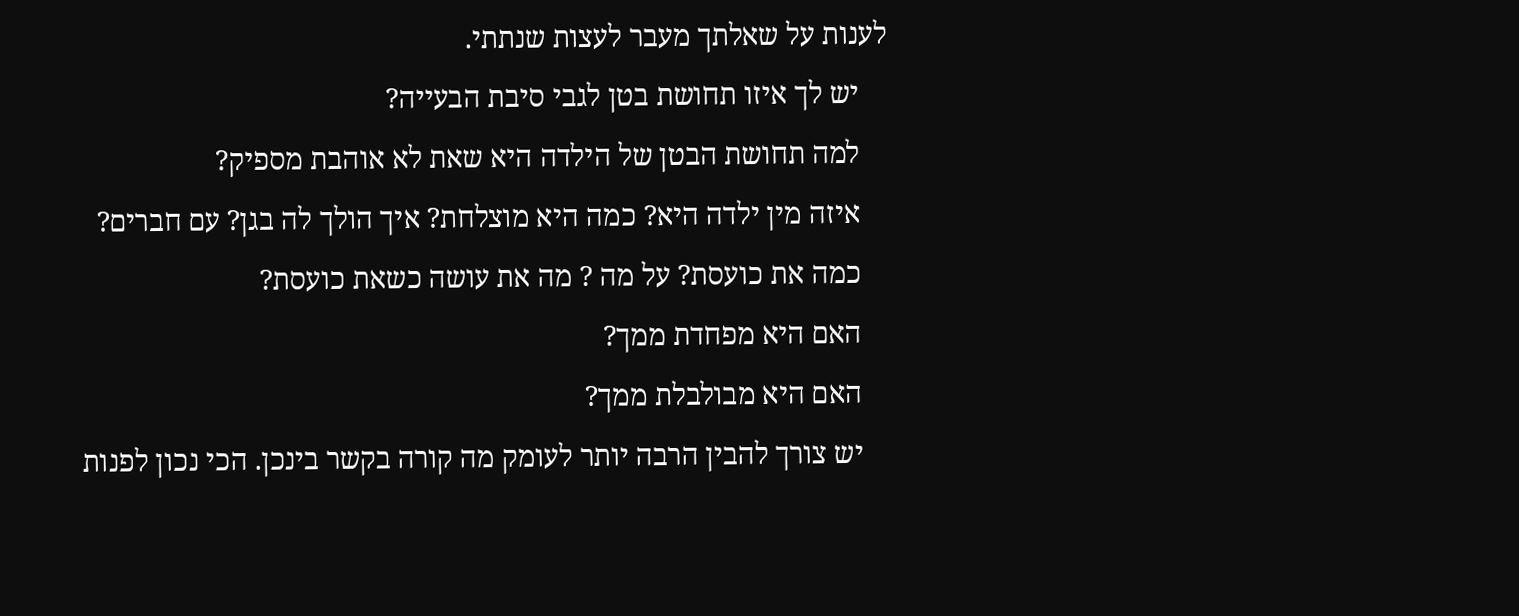לענות על שאלתך מעבר לעצות שנתתי.
    יש לך איזו תחושת בטן לגבי סיבת הבעייה?
    למה תחושת הבטן של הילדה היא שאת לא אוהבת מספיק?
    איזה מין ילדה היא? כמה היא מוצלחת? איך הולך לה בגן? עם חברים?
    כמה את כועסת? על מה ? מה את עושה כשאת כועסת?
    האם היא מפחדת ממך?
    האם היא מבולבלת ממך?
    יש צורך להבין הרבה יותר לעומק מה קורה בקשר בינכן. הכי נכון לפנות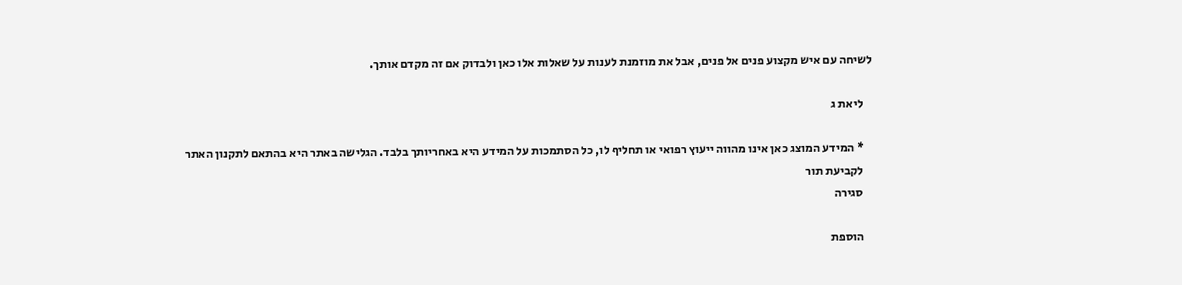לשיחה עם איש מקצוע פנים אל פנים, אבל את מוזמנת לענות על שאלות אלו כאן ולבדוק אם זה מקדם אותך.

    ליאת ג

    * המידע המוצג כאן אינו מהווה ייעוץ רפואי או תחליף לו, כל הסתמכות על המידע היא באחריותך בלבד. הגלישה באתר היא בהתאם לתקנון האתר
    לקביעת תור
    סגירה

    הוספת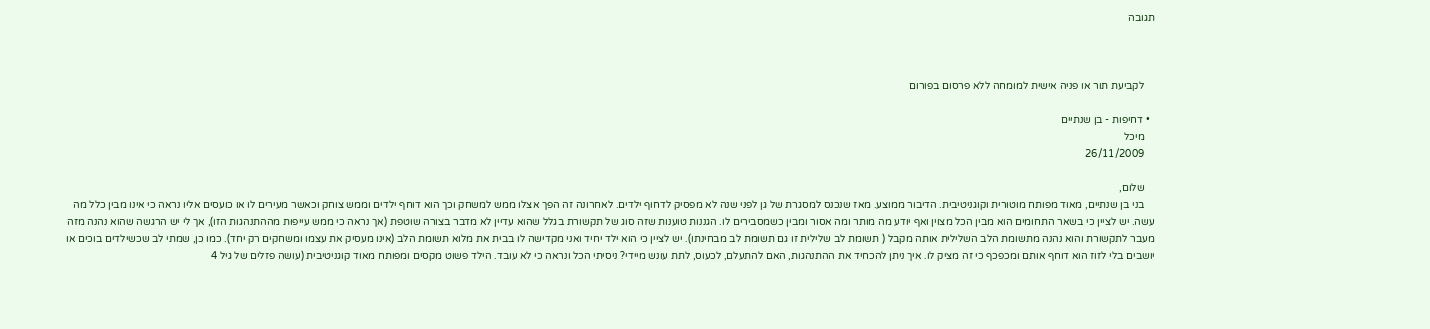תגובה



    לקביעת תור או פניה אישית למומחה ללא פרסום בפורום

  • דחיפות - בן שנתיים
    מיכל
    26/11/2009

    שלום,
    בני בן שנתיים, מאוד מפותח מוטורית וקוגניטיבית. הדיבור ממוצע. מאז שנכנס למסגרת של גן לפני שנה לא מפסיק לדחוף ילדים. לאחרונה זה הפך אצלו ממש למשחק וכך הוא דוחף ילדים וממש צוחק וכאשר מעירים לו או כועסים אליו נראה כי אינו מבין כלל מה עשה. יש לציין כי בשאר התחומים הוא מבין הכל מצוין ואף יודע מה מותר ומה אסור ומבין כשמסבירים לו. הגננות טוענות שזה סוג של תקשורת בגלל שהוא עדיין לא מדבר בצורה שוטפת (אך נראה כי ממש עייפות מההתנהגות הזו), אך לי יש הרגשה שהוא נהנה מזה מעבר לתקשורת והוא נהנה מתשומת הלב השלילית אותה מקבל ( תשומת לב שלילית זו גם תשומת לב מבחינתו). יש לציין כי הוא ילד יחיד ואני מקדישה לו בבית את מלוא תשומת הלב (אינו מעסיק את עצמו ומשחקים רק יחד). כמו כן, שמתי לב שכשילדים בוכים או יושבים בלי לזוז הוא דוחף אותם ומכפכף כי זה מציק לו. איך ניתן להכחיד את ההתנהגות, האם להתעלם, לכעוס, לתת עונש מיידי? ניסיתי הכל ונראה כי לא עובד. הילד פשוט מקסים ומפותח מאוד קוגניטיבית (עושה פזלים של גיל 4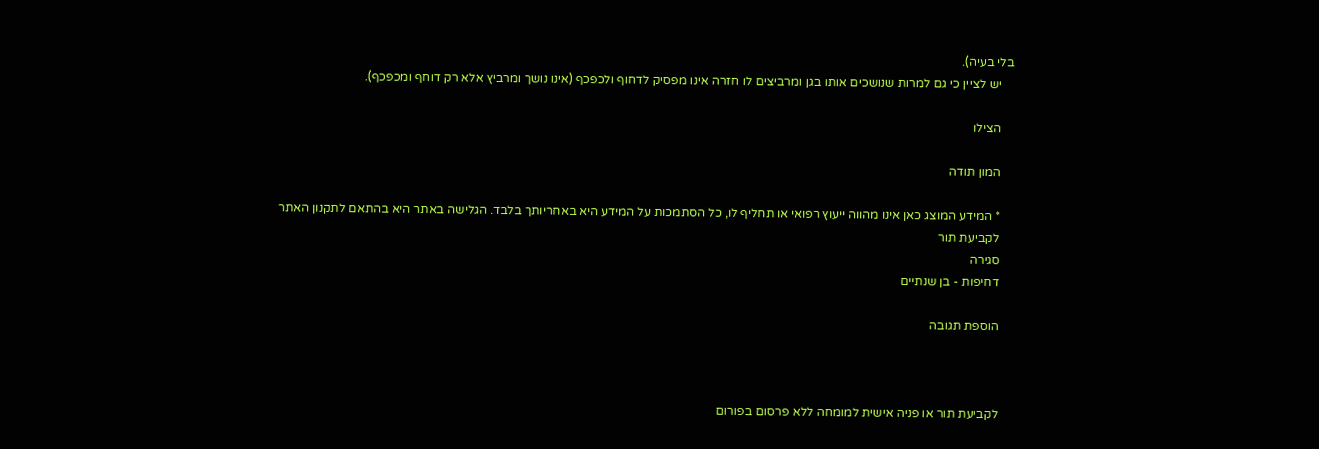בלי בעיה).
    יש לציין כי גם למרות שנושכים אותו בגן ומרביצים לו חזרה אינו מפסיק לדחוף ולכפכף (אינו נושך ומרביץ אלא רק דוחף ומכפכף).

    הצילו

    המון תודה

    * המידע המוצג כאן אינו מהווה ייעוץ רפואי או תחליף לו, כל הסתמכות על המידע היא באחריותך בלבד. הגלישה באתר היא בהתאם לתקנון האתר
    לקביעת תור
    סגירה
    דחיפות - בן שנתיים

    הוספת תגובה



    לקביעת תור או פניה אישית למומחה ללא פרסום בפורום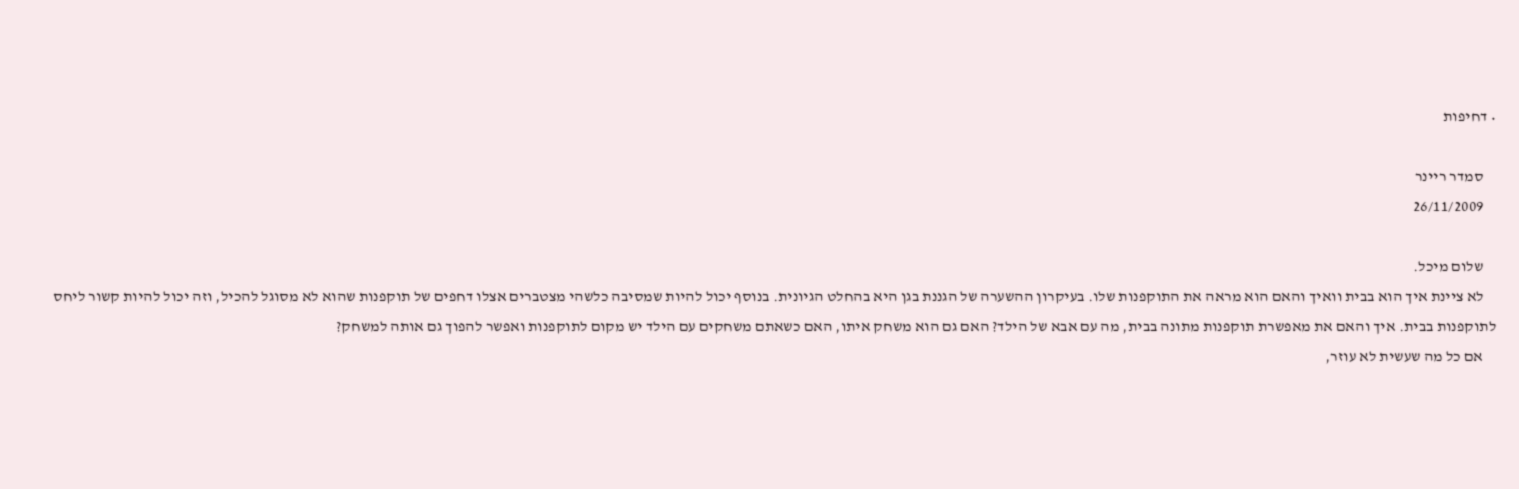• דחיפות

    סמדר ריינר
    26/11/2009

    שלום מיכל.
    לא ציינת איך הוא בבית וואיך והאם הוא מראה את התוקפנות שלו. בעיקרון ההשערה של הגננת בגן היא בהחלט הגיונית. בנוסף יכול להיות שמסיבה כלשהי מצטברים אצלו דחפים של תוקפנות שהוא לא מסוגל להכיל, וזה יכול להיות קשור ליחס לתוקפנות בבית. איך והאם את מאפשרת תוקפנות מתונה בבית, מה עם אבא של הילד? האם גם הוא משחק איתו, האם כשאתם משחקים עם הילד יש מקום לתוקפנות ואפשר להפוך גם אותה למשחק?
    אם כל מה שעשית לא עוזר,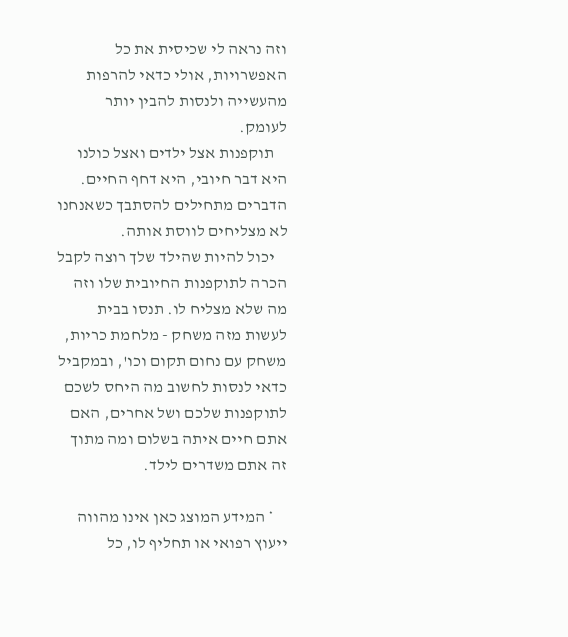וזה נראה לי שכיסית את כל האפשרויות, אולי כדאי להרפות מהעשייה ולנסות להבין יותר לעומק.
    תוקפנות אצל ילדים ואצל כולנו היא דבר חיובי, היא דחף החיים. הדברים מתחילים להסתבך כשאנחנו לא מצליחים לווסת אותה.
    יכול להיות שהילד שלך רוצה לקבל הכרה לתוקפנות החיובית שלו וזה מה שלא מצליח לו. תנסו בבית לעשות מזה משחק - מלחמת כריות, משחק עם נחום תקום וכו', ובמקביל כדאי לנסות לחשוב מה היחס לשכם לתוקפנות שלכם ושל אחרים, האם אתם חיים איתה בשלום ומה מתוך זה אתם משדרים לילד.

    * המידע המוצג כאן אינו מהווה ייעוץ רפואי או תחליף לו, כל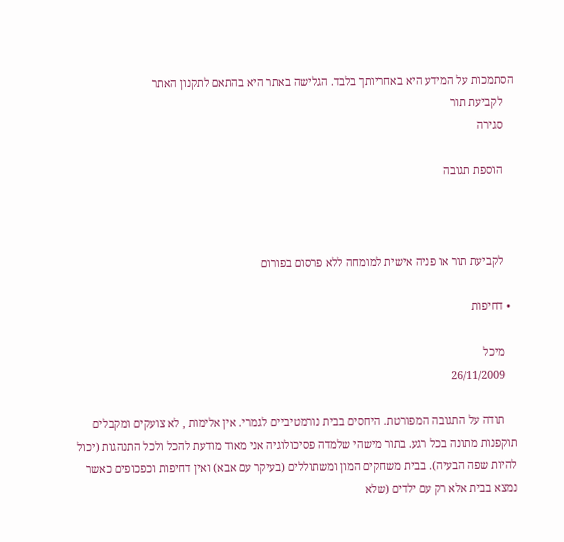הסתמכות על המידע היא באחריותך בלבד. הגלישה באתר היא בהתאם לתקנון האתר
    לקביעת תור
    סגירה

    הוספת תגובה



    לקביעת תור או פניה אישית למומחה ללא פרסום בפורום

  • דחיפות

    מיכל
    26/11/2009

    תודה על התגובה המפורטת. היחסים בבית נורמטיביים לגמרי. אין אלימות , לא צועקים ומקבלים תוקפנות מתונה בכל רגע. בתור מישהי שלמדה פסיכולוגיה אני מאוד מודעת להכל ולכל התנהגות (יכול להיות שפה הבעיה). בבית משחקים המון ומשתוללים (בעיקר עם אבא) ואין דחיפות וכפכופים כאשר נמצא בבית אלא רק עם ילדים (שלא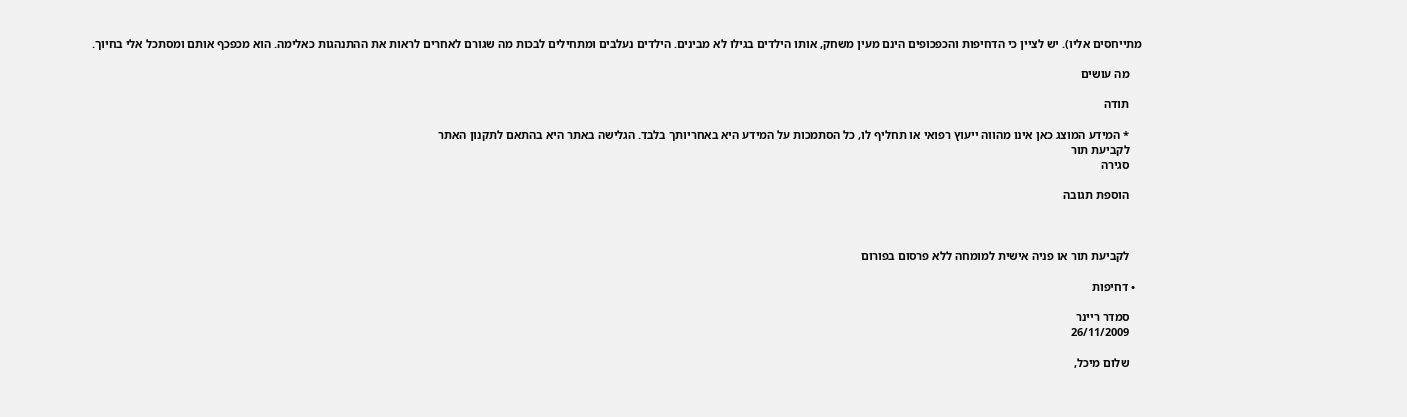מתייחסים אליו). יש לציין כי הדחיפות והכפכופים הינם מעין משחק, אותו הילדים בגילו לא מבינים. הילדים נעלבים ומתחילים לבכות מה שגורם לאחרים לראות את ההתנהגות כאלימה. הוא מכפכף אותם ומסתכל אלי בחיוך.

    מה עושים

    תודה

    * המידע המוצג כאן אינו מהווה ייעוץ רפואי או תחליף לו, כל הסתמכות על המידע היא באחריותך בלבד. הגלישה באתר היא בהתאם לתקנון האתר
    לקביעת תור
    סגירה

    הוספת תגובה



    לקביעת תור או פניה אישית למומחה ללא פרסום בפורום

  • דחיפות

    סמדר ריינר
    26/11/2009

    שלום מיכל,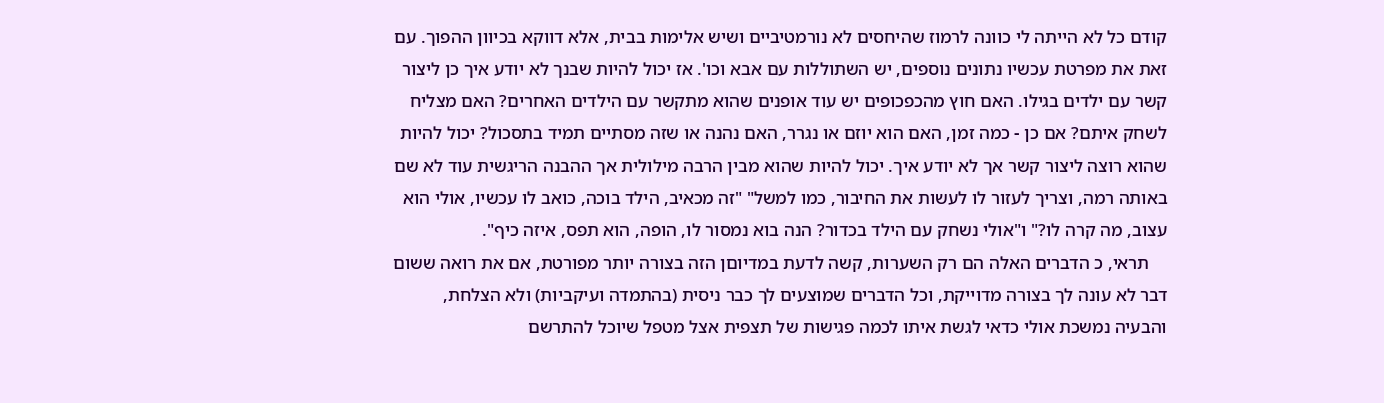קודם כל לא הייתה לי כוונה לרמוז שהיחסים לא נורמטיביים ושיש אלימות בבית, אלא דווקא בכיוון ההפוך. עם זאת את מפרטת עכשיו נתונים נוספים, יש השתוללות עם אבא וכו'. אז יכול להיות שבנך לא יודע איך כן ליצור קשר עם ילדים בגילו. האם חוץ מהכפכופים יש עוד אופנים שהוא מתקשר עם הילדים האחרים? האם מצליח לשחק איתם? אם כן - כמה זמן, האם הוא יוזם או נגרר, האם נהנה או שזה מסתיים תמיד בתסכול? יכול להיות שהוא רוצה ליצור קשר אך לא יודע איך. יכול להיות שהוא מבין הרבה מילולית אך ההבנה הריגשית עוד לא שם באותה רמה, וצריך לעזור לו לעשות את החיבור, כמו למשל" "זה מכאיב, הילד בוכה, כואב לו עכשיו, אולי הוא עצוב, מה קרה לו?" ו"אולי נשחק עם הילד בכדור? הנה בוא נמסור לו, הופה, הוא תפס, איזה כיף".
    תראי, כ הדברים האלה הם רק השערות, קשה לדעת במדיוםן הזה בצורה יותר מפורטת, אם את רואה ששום דבר לא עונה לך בצורה מדוייקת, וכל הדברים שמוצעים לך כבר ניסית (בהתמדה ועיקביות) ולא הצלחת, והבעיה נמשכת אולי כדאי לגשת איתו לכמה פגישות של תצפית אצל מטפל שיוכל להתרשם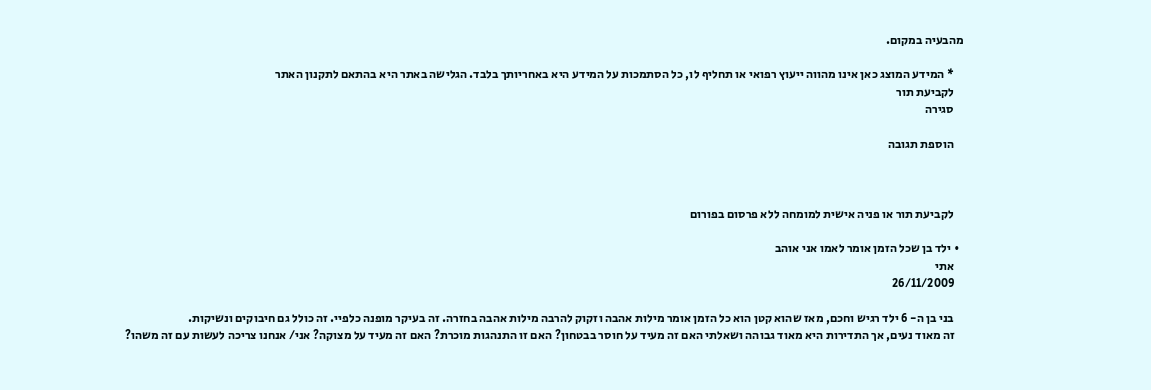מהבעיה במקום.

    * המידע המוצג כאן אינו מהווה ייעוץ רפואי או תחליף לו, כל הסתמכות על המידע היא באחריותך בלבד. הגלישה באתר היא בהתאם לתקנון האתר
    לקביעת תור
    סגירה

    הוספת תגובה



    לקביעת תור או פניה אישית למומחה ללא פרסום בפורום

  • ילד בן שכל הזמן אומר לאמו אני אוהב
    אתי
    26/11/2009

    בני בן ה- 6 ילד רגיש וחכם, מאז שהוא קטן הוא כל הזמן אומר מילות אהבה וזקוק להרבה מילות אהבה בחזרה. זה בעיקר מופנה כלפיי. זה כולל גם חיבוקים ונשיקות.
    זה מאוד נעים, אך התדירות היא מאוד גבוהה ושאלתי האם זה מעיד על חוסר בבטחון? האם זו התנהגות מוכרת? האם זה מעיד על מצוקה? אני/ אנחנו צריכה לעשות עם זה משהו?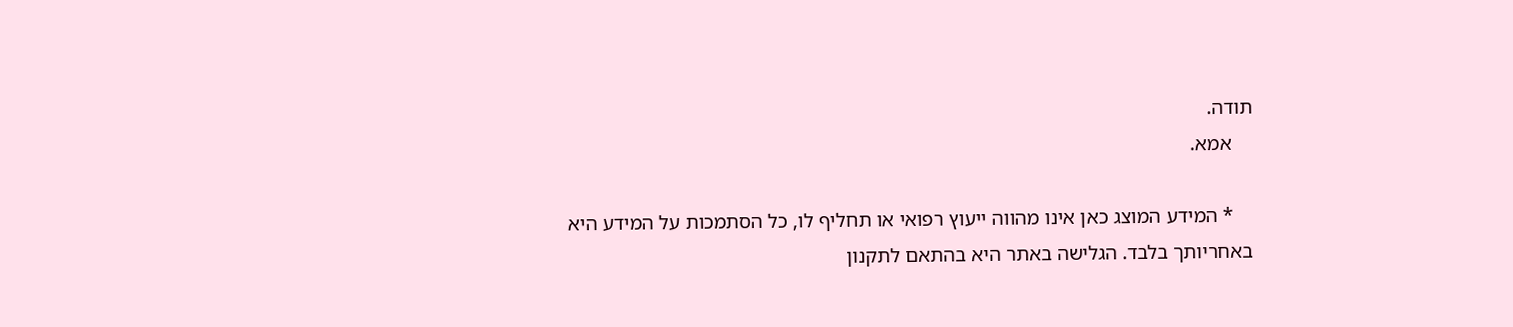תודה.
    אמא.

    * המידע המוצג כאן אינו מהווה ייעוץ רפואי או תחליף לו, כל הסתמכות על המידע היא באחריותך בלבד. הגלישה באתר היא בהתאם לתקנון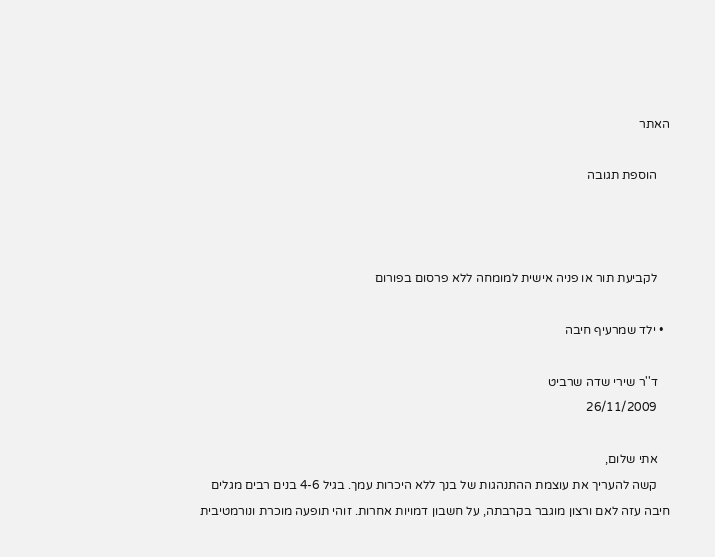האתר

    הוספת תגובה



    לקביעת תור או פניה אישית למומחה ללא פרסום בפורום

  • ילד שמרעיף חיבה

    ד''ר שירי שדה שרביט
    26/11/2009

    אתי שלום,
    קשה להעריך את עוצמת ההתנהגות של בנך ללא היכרות עמך. בגיל 4-6 בנים רבים מגלים חיבה עזה לאם ורצון מוגבר בקרבתה, על חשבון דמויות אחרות. זוהי תופעה מוכרת ונורמטיבית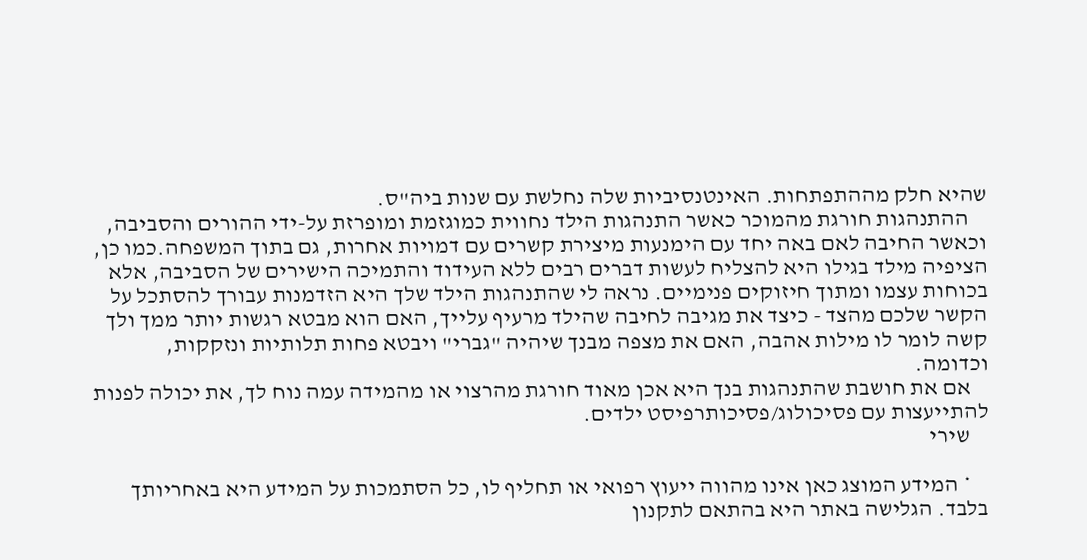שהיא חלק מההתפתחות. האינטנסיביות שלה נחלשת עם שנות ביה"ס.
    ההתנהגות חורגת מהמוכר כאשר התנהגות הילד נחווית כמוגזמת ומופרזת על-ידי ההורים והסביבה, וכאשר החיבה לאם באה יחד עם הימנעות מיצירת קשרים עם דמויות אחרות, גם בתוך המשפחה.כמו כן, הציפיה מילד בגילו היא להצליח לעשות דברים רבים ללא העידוד והתמיכה הישירים של הסביבה, אלא בכוחות עצמו ומתוך חיזוקים פנימיים. נראה לי שהתנהגות הילד שלך היא הזדמנות עבורך להסתכל על הקשר שלכם מהצד - כיצד את מגיבה לחיבה שהילד מרעיף עלייך, האם הוא מבטא רגשות יותר ממך ולך קשה לומר לו מילות אהבה, האם את מצפה מבנך שיהיה "גברי" ויבטא פחות תלותיות ונזקקות, וכדומה.
    אם את חושבת שהתנהגות בנך היא אכן מאוד חורגת מהרצוי או מהמידה עמה נוח לך, את יכולה לפנות להתייעצות עם פסיכולוג/פסיכותרפיסט ילדים.
    שירי

    * המידע המוצג כאן אינו מהווה ייעוץ רפואי או תחליף לו, כל הסתמכות על המידע היא באחריותך בלבד. הגלישה באתר היא בהתאם לתקנון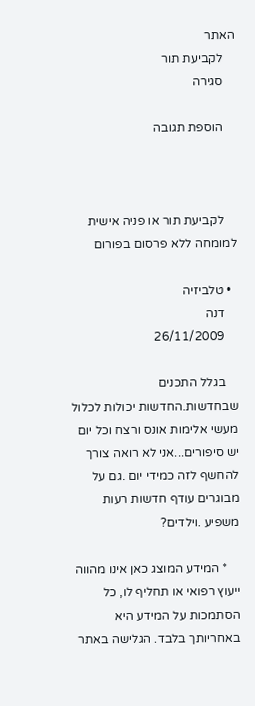האתר
    לקביעת תור
    סגירה

    הוספת תגובה



    לקביעת תור או פניה אישית למומחה ללא פרסום בפורום

  • טלביזיה
    דנה
    26/11/2009

    בגלל התכנים שבחדשות.החדשות יכולות לכלול מעשי אלימות אונס ורצח וכל יום יש סיפורים...אני לא רואה צורך להחשף לזה כמידי יום .גם על מבוגרים עודף חדשות רעות משפיע .וילדים?

    * המידע המוצג כאן אינו מהווה ייעוץ רפואי או תחליף לו, כל הסתמכות על המידע היא באחריותך בלבד. הגלישה באתר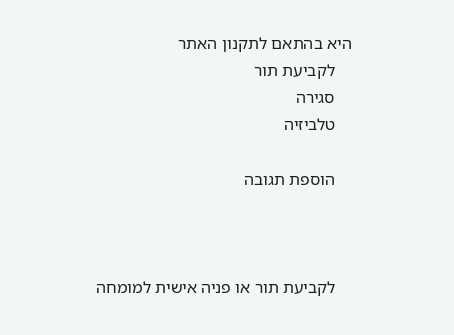היא בהתאם לתקנון האתר
    לקביעת תור
    סגירה
    טלביזיה

    הוספת תגובה



    לקביעת תור או פניה אישית למומחה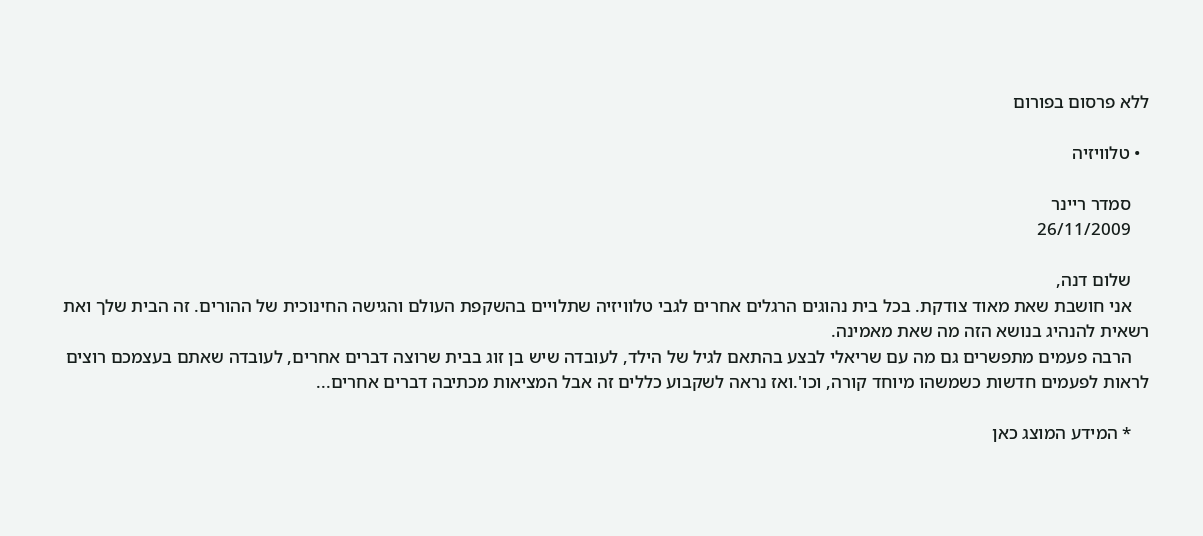ללא פרסום בפורום

  • טלוויזיה

    סמדר ריינר
    26/11/2009

    שלום דנה,
    אני חושבת שאת מאוד צודקת. בכל בית נהוגים הרגלים אחרים לגבי טלוויזיה שתלויים בהשקפת העולם והגישה החינוכית של ההורים. זה הבית שלך ואת רשאית להנהיג בנושא הזה מה שאת מאמינה.
    הרבה פעמים מתפשרים גם מה עם שריאלי לבצע בהתאם לגיל של הילד, לעובדה שיש בן זוג בבית שרוצה דברים אחרים, לעובדה שאתם בעצמכם רוצים לראות לפעמים חדשות כשמשהו מיוחד קורה, וכו'.ואז נראה לשקבוע כללים זה אבל המציאות מכתיבה דברים אחרים...

    * המידע המוצג כאן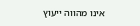אינו מהווה ייעוץ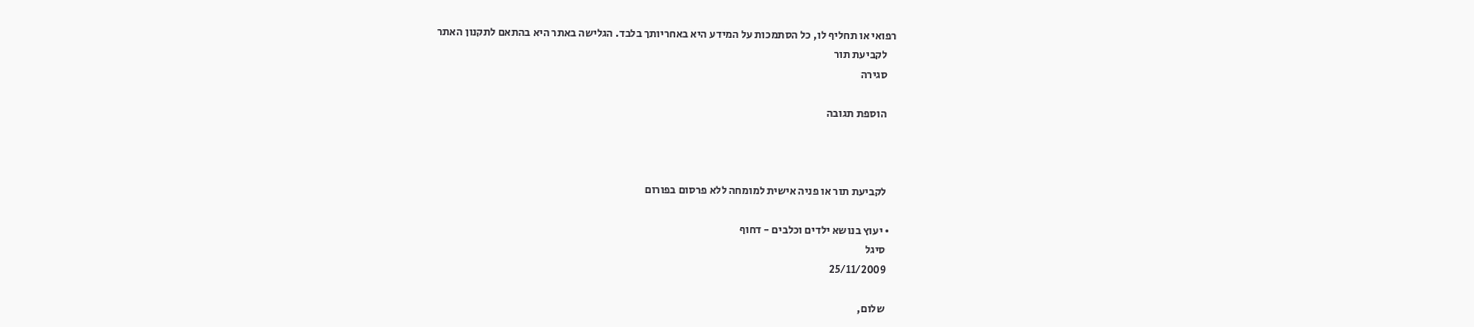רפואי או תחליף לו, כל הסתמכות על המידע היא באחריותך בלבד. הגלישה באתר היא בהתאם לתקנון האתר
    לקביעת תור
    סגירה

    הוספת תגובה



    לקביעת תור או פניה אישית למומחה ללא פרסום בפורום

  • יעוץ בנושא ילדים וכלבים - דחוף
    סיגל
    25/11/2009

    שלום,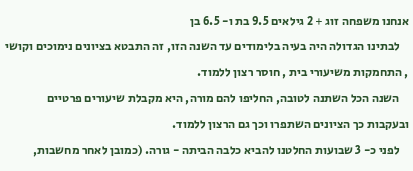אנחנו משפחה זוג + 2 גילאים 9.5 בת ו- 6.5 בן
    לבתינו הגדולה היה בעיה בלימודים עד השנה הזו, זה התבטא בציונים נימוכים וקושי , התחמקות משיעורי בית , חוסר רצון ללמוד.
    השנה הכל השתנה לטובה, החליפו להם מורה, היא מקבלת שיעורים פרטיים ובעקבות כך הציונים השתפרו וכך גם הרצון ללמוד.
    לפני כ- 3 שבועות החלטנו להביא כלבה הביתה - גורה. (כמובן לאחר מחשבות,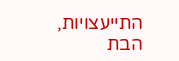התייעצויות, הבת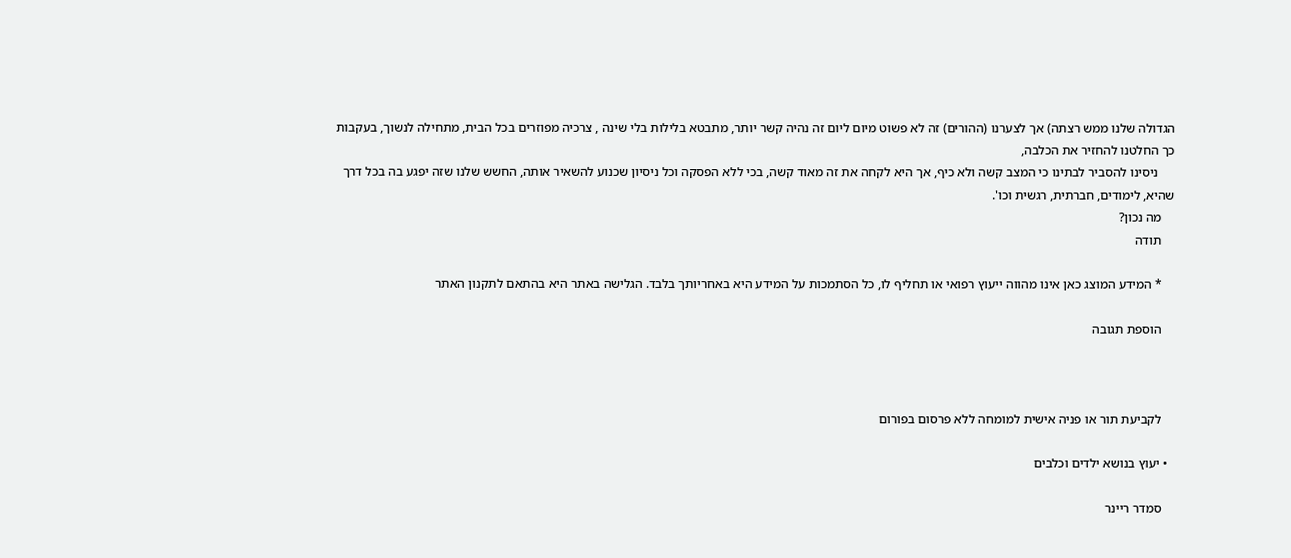הגדולה שלנו ממש רצתה) אך לצערנו (ההורים) זה לא פשוט מיום ליום זה נהיה קשר יותר, מתבטא בלילות בלי שינה , צרכיה מפוזרים בכל הבית, מתחילה לנשוך, בעקבות כך החלטנו להחזיר את הכלבה,
     ניסינו להסביר לבתינו כי המצב קשה ולא כיף, אך היא לקחה את זה מאוד קשה, בכי ללא הפסקה וכל ניסיון שכנוע להשאיר אותה, החשש שלנו שזה יפגע בה בכל דרך שהיא, לימודים, חברתית, רגשית וכו'.
    מה נכון?
    תודה

    * המידע המוצג כאן אינו מהווה ייעוץ רפואי או תחליף לו, כל הסתמכות על המידע היא באחריותך בלבד. הגלישה באתר היא בהתאם לתקנון האתר

    הוספת תגובה



    לקביעת תור או פניה אישית למומחה ללא פרסום בפורום

  • יעוץ בנושא ילדים וכלבים

    סמדר ריינר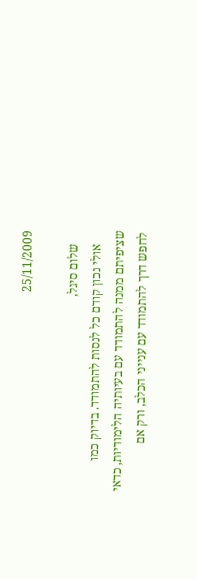25/11/2009

    שלום סיגל,
    אולי נכון קודם כל לנסות להתמודד. בדיוק כמו שציפיתם ממנה להתמודד עם בעיותיה הלימודיות, כדאי לחפש דרך להתמודד עם ענייני הכלב, ורק אם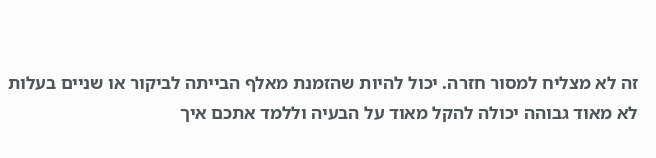זה לא מצליח למסור חזרה. יכול להיות שהזמנת מאלף הבייתה לביקור או שניים בעלות לא מאוד גבוהה יכולה להקל מאוד על הבעיה וללמד אתכם איך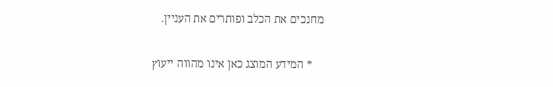מחנכים את הכלב ופותרים את העניין.

    * המידע המוצג כאן אינו מהווה ייעוץ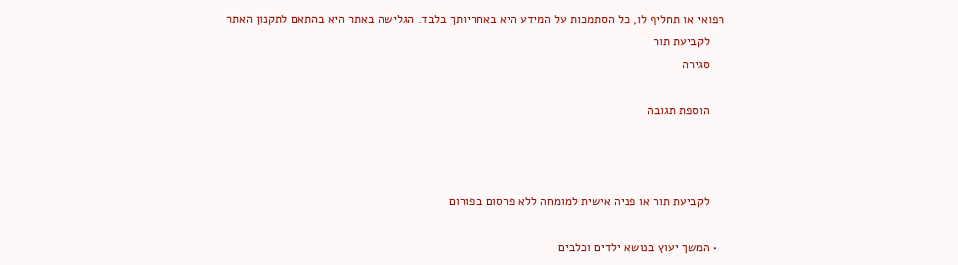רפואי או תחליף לו, כל הסתמכות על המידע היא באחריותך בלבד. הגלישה באתר היא בהתאם לתקנון האתר
    לקביעת תור
    סגירה

    הוספת תגובה



    לקביעת תור או פניה אישית למומחה ללא פרסום בפורום

  • המשך יעוץ בנושא ילדים וכלבים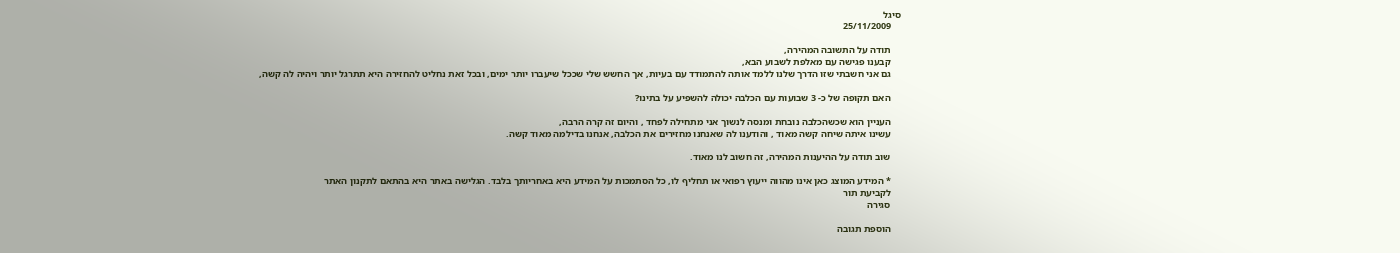סיגל
    25/11/2009

    תודה על התשובה המהירה,
    קבענו פגישה עם מאלפת לשבוע הבא,
    גם אני חשבתי שזו הדרך שלנו ללמד אותה להתמודד עם בעיות, אך החשש שלי שככל שיעברו יותר ימים, ובכל זאת נחליט להחזירה היא תתרגל יותר ויהיה לה קשה,

    האם תקופה של כ- 3 שבועות עם הכלבה יכולה להשפיע על בתינו?

    העניין הוא שכשהכלבה נובחת ומנסה לנשוך אני מתחילה לפחד , והיום זה קרה הרבה,
    עשינו איתה שיחה קשה מאוד , והודענו לה שאנחנו מחזירים את הכלבה, אנחנו בדילמה מאוד קשה.

    שוב תודה על ההיענות המהירה, זה חשוב לנו מאוד.

    * המידע המוצג כאן אינו מהווה ייעוץ רפואי או תחליף לו, כל הסתמכות על המידע היא באחריותך בלבד. הגלישה באתר היא בהתאם לתקנון האתר
    לקביעת תור
    סגירה

    הוספת תגובה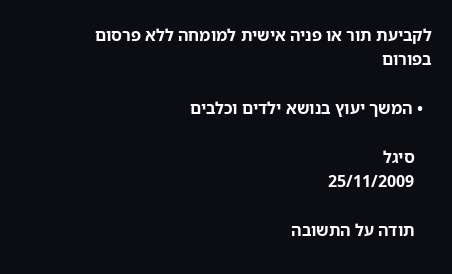לקביעת תור או פניה אישית למומחה ללא פרסום בפורום

  • המשך יעוץ בנושא ילדים וכלבים

    סיגל
    25/11/2009

    תודה על התשובה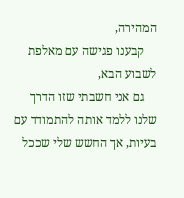המהירה,
    קבענו פגישה עם מאלפת לשבוע הבא,
    גם אני חשבתי שזו הדרך שלנו ללמד אותה להתמודד עם בעיות, אך החשש שלי שככל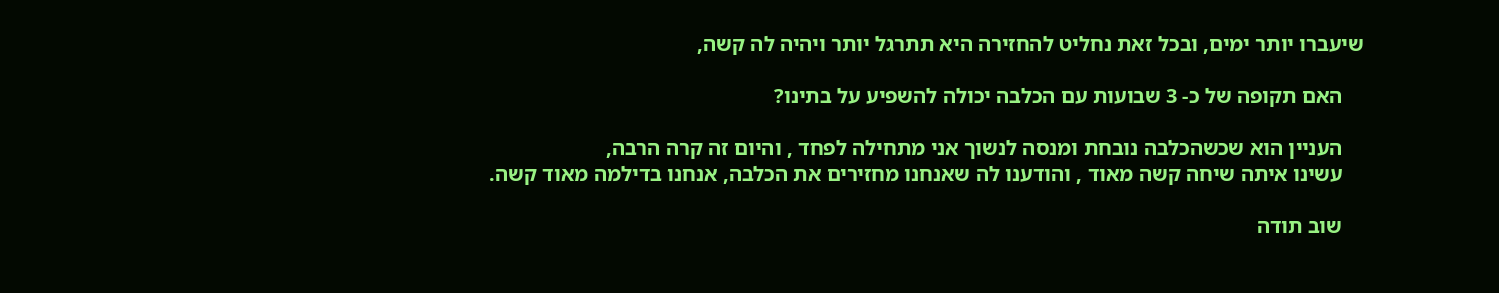שיעברו יותר ימים, ובכל זאת נחליט להחזירה היא תתרגל יותר ויהיה לה קשה,

    האם תקופה של כ- 3 שבועות עם הכלבה יכולה להשפיע על בתינו?

    העניין הוא שכשהכלבה נובחת ומנסה לנשוך אני מתחילה לפחד , והיום זה קרה הרבה,
    עשינו איתה שיחה קשה מאוד , והודענו לה שאנחנו מחזירים את הכלבה, אנחנו בדילמה מאוד קשה.

    שוב תודה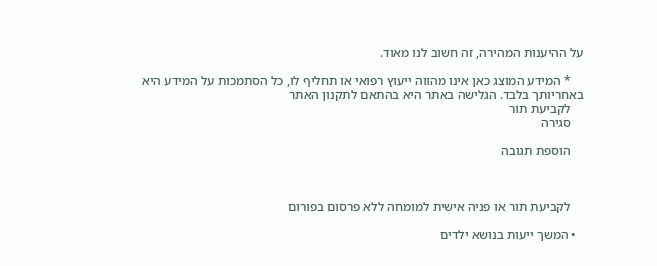על ההיענות המהירה, זה חשוב לנו מאוד.

    * המידע המוצג כאן אינו מהווה ייעוץ רפואי או תחליף לו, כל הסתמכות על המידע היא באחריותך בלבד. הגלישה באתר היא בהתאם לתקנון האתר
    לקביעת תור
    סגירה

    הוספת תגובה



    לקביעת תור או פניה אישית למומחה ללא פרסום בפורום

  • המשך ייעות בנושא ילדים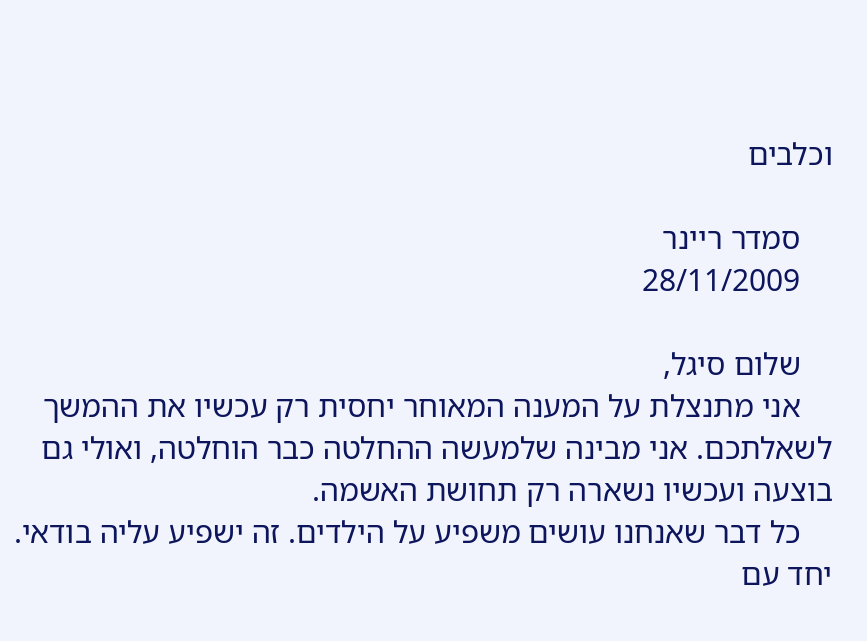וכלבים

    סמדר ריינר
    28/11/2009

    שלום סיגל,
    אני מתנצלת על המענה המאוחר יחסית רק עכשיו את ההמשך לשאלתכם. אני מבינה שלמעשה ההחלטה כבר הוחלטה, ואולי גם בוצעה ועכשיו נשארה רק תחושת האשמה.
    כל דבר שאנחנו עושים משפיע על הילדים. זה ישפיע עליה בודאי. יחד עם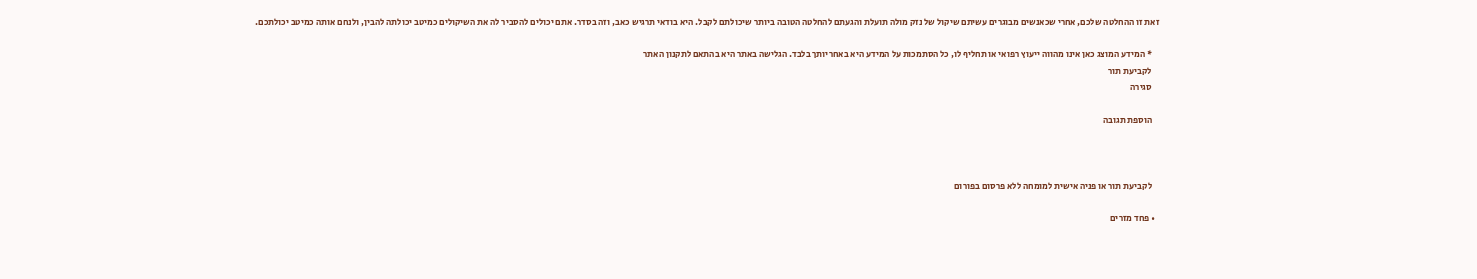זאת זו ההחלטה שלכם, אחרי שכאנשים מבוגרים עשיתם שיקול של נזק מולה תועלת והגעתם להחלטה הטובה ביותר שיכולתם לקבל. היא בודאי תרגיש כאב, וזה בסדר. אתם יכולים להסביר לה את השיקולים כמיטב יכולתה להבין, ולנחם אותה כמיטב יכולתכם.

    * המידע המוצג כאן אינו מהווה ייעוץ רפואי או תחליף לו, כל הסתמכות על המידע היא באחריותך בלבד. הגלישה באתר היא בהתאם לתקנון האתר
    לקביעת תור
    סגירה

    הוספת תגובה



    לקביעת תור או פניה אישית למומחה ללא פרסום בפורום

  • פחד מזרים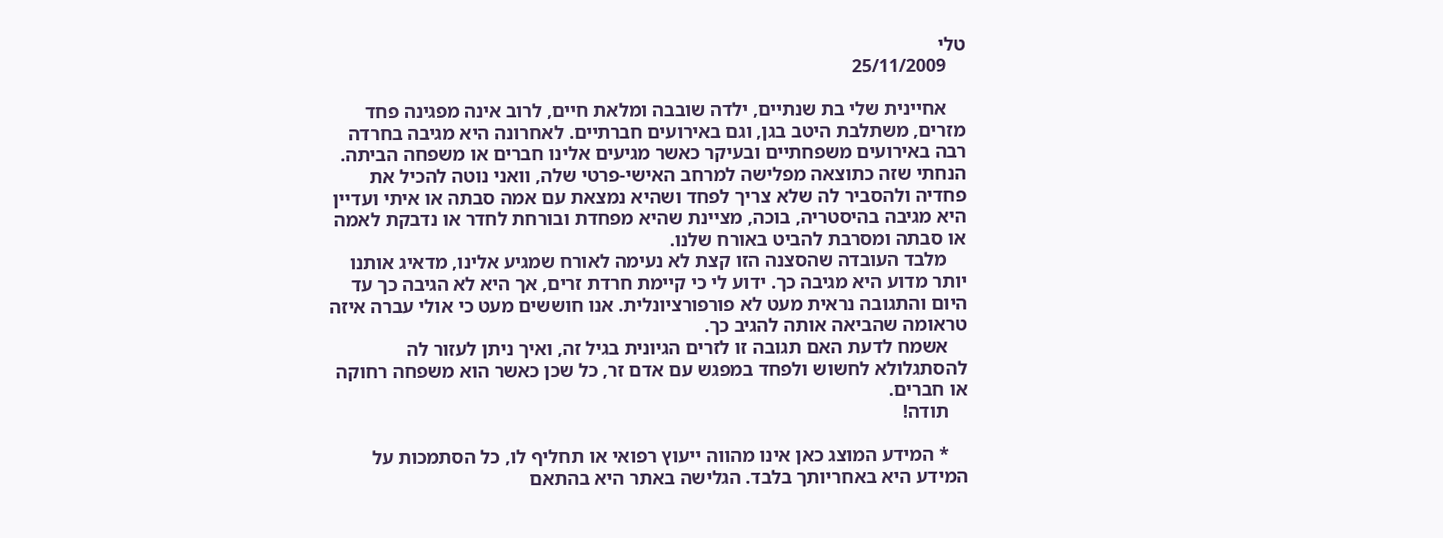טלי
    25/11/2009

    אחיינית שלי בת שנתיים, ילדה שובבה ומלאת חיים, לרוב אינה מפגינה פחד מזרים, משתלבת היטב בגן, וגם באירועים חברתיים. לאחרונה היא מגיבה בחרדה רבה באירועים משפחתיים ובעיקר כאשר מגיעים אלינו חברים או משפחה הביתה. הנחתי שזה כתוצאה מפלישה למרחב האישי-פרטי שלה, וואני נוטה להכיל את פחדיה ולהסביר לה שלא צריך לפחד ושהיא נמצאת עם אמה סבתה או איתי ועדיין היא מגיבה בהיסטריה, בוכה, מציינת שהיא מפחדת ובורחת לחדר או נדבקת לאמה או סבתה ומסרבת להביט באורח שלנו.
    מלבד העובדה שהסצנה הזו קצת לא נעימה לאורח שמגיע אלינו, מדאיג אותנו יותר מדוע היא מגיבה כך. ידוע לי כי קיימת חרדת זרים, אך היא לא הגיבה כך עד היום והתגובה נראית מעט לא פורפורציונלית. אנו חוששים מעט כי אולי עברה איזה טראומה שהביאה אותה להגיב כך.
    אשמח לדעת האם תגובה זו לזרים הגיונית בגיל זה, ואיך ניתן לעזור לה להסתגלולא לחשוש ולפחד במפגש עם אדם זר, כל שכן כאשר הוא משפחה רחוקה או חברים.
    תודה!

    * המידע המוצג כאן אינו מהווה ייעוץ רפואי או תחליף לו, כל הסתמכות על המידע היא באחריותך בלבד. הגלישה באתר היא בהתאם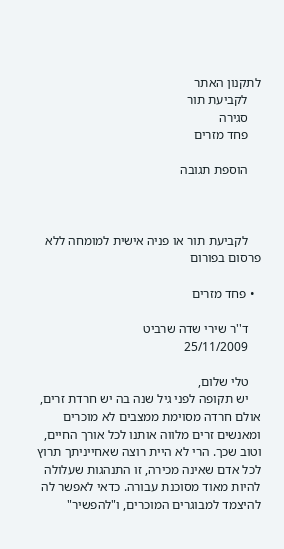לתקנון האתר
    לקביעת תור
    סגירה
    פחד מזרים

    הוספת תגובה



    לקביעת תור או פניה אישית למומחה ללא פרסום בפורום

  • פחד מזרים

    ד''ר שירי שדה שרביט
    25/11/2009

    טלי שלום,
    יש תקופה לפני גיל שנה בה יש חרדת זרים, אולם חרדה מסוימת ממצבים לא מוכרים ומאנשים זרים מלווה אותנו לכל אורך החיים, וטוב שכך. הרי לא היית רוצה שאחייניתך תרוץ לכל אדם שאינה מכירה, זו התנהגות שעלולה להיות מאוד מסוכנת עבורה. כדאי לאפשר לה להיצמד למבוגרים המוכרים, ו"להפשיר"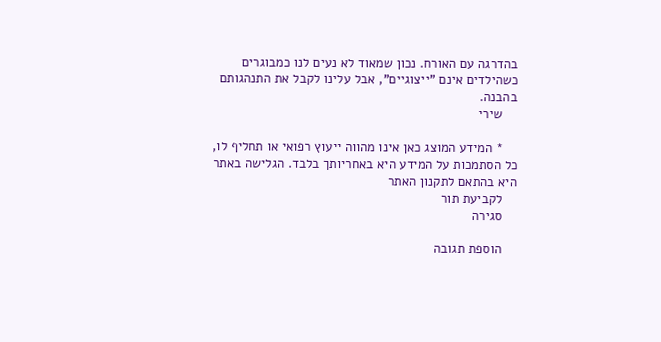בהדרגה עם האורח. נכון שמאוד לא נעים לנו כמבוגרים כשהילדים אינם "ייצוגיים", אבל עלינו לקבל את התנהגותם בהבנה.
    שירי

    * המידע המוצג כאן אינו מהווה ייעוץ רפואי או תחליף לו, כל הסתמכות על המידע היא באחריותך בלבד. הגלישה באתר היא בהתאם לתקנון האתר
    לקביעת תור
    סגירה

    הוספת תגובה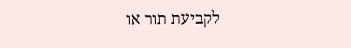לקביעת תור או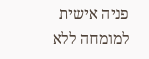פניה אישית למומחה ללא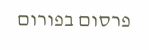פרסום בפורום